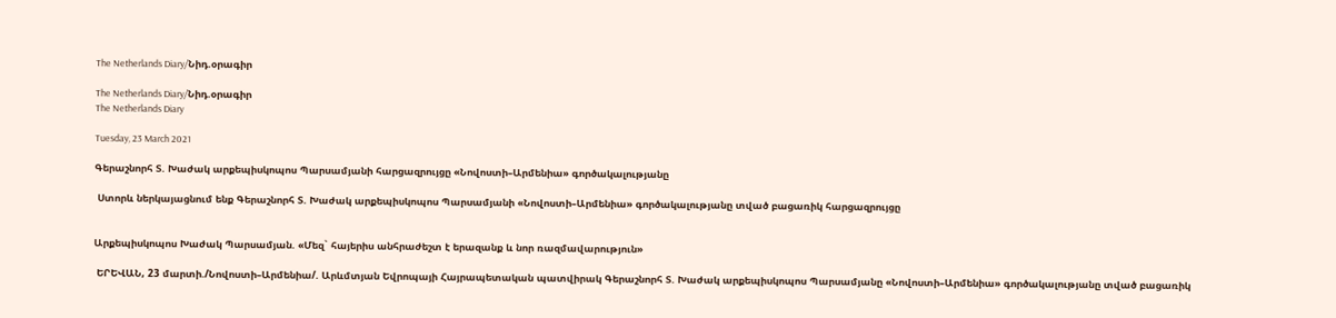The Netherlands Diary/Նիդ.օրագիր

The Netherlands Diary/Նիդ.օրագիր
The Netherlands Diary

Tuesday, 23 March 2021

Գերաշնորհ Տ. Խաժակ արքեպիսկոպոս Պարսամյանի հարցազրույցը «Նովոստի–Արմենիա» գործակալությանը

 Ստորև ներկայացնում ենք Գերաշնորհ Տ. Խաժակ արքեպիսկոպոս Պարսամյանի «Նովոստի–Արմենիա» գործակալությանը տված բացառիկ հարցազրույցը


Արքեպիսկոպոս Խաժակ Պարսամյան. «Մեզ` հայերիս անհրաժեշտ է երազանք և նոր ռազմավարություն»

 ԵՐԵՎԱՆ, 23 մարտի./Նովոստի–Արմենիա/. Արևմտյան Եվրոպայի Հայրապետական պատվիրակ Գերաշնորհ Տ. Խաժակ արքեպիսկոպոս Պարսամյանը «Նովոստի–Արմենիա» գործակալությանը տված բացառիկ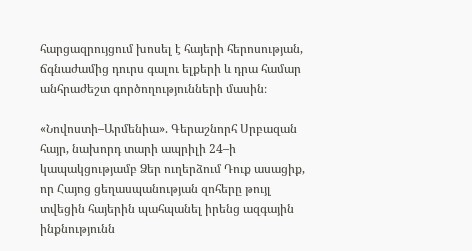հարցազրույցում խոսել է հայերի հերոսության, ճգնաժամից դուրս գալու ելքերի և դրա համար անհրաժեշտ գործողությունների մասին։

«Նովոստի–Արմենիա». Գերաշնորհ Սրբազան հայր, նախորդ տարի ապրիլի 24–ի կապակցությամբ Ձեր ուղերձում Դուք ասացիք, որ Հայոց ցեղասպանության զոհերը թույլ տվեցին հայերին պահպանել իրենց ազգային ինքնությունն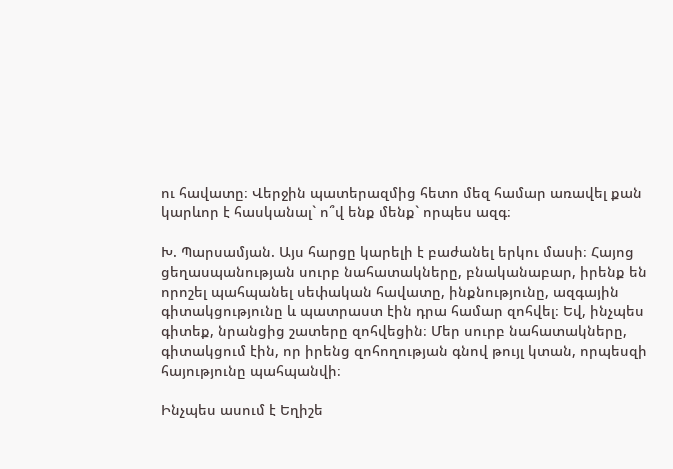ու հավատը։ Վերջին պատերազմից հետո մեզ համար առավել քան կարևոր է հասկանալ` ո՞վ ենք մենք` որպես ազգ։

Խ. Պարսամյան. Այս հարցը կարելի է բաժանել երկու մասի։ Հայոց ցեղասպանության սուրբ նահատակները, բնականաբար, իրենք են որոշել պահպանել սեփական հավատը, ինքնությունը, ազգային գիտակցությունը և պատրաստ էին դրա համար զոհվել։ Եվ, ինչպես գիտեք, նրանցից շատերը զոհվեցին։ Մեր սուրբ նահատակները, գիտակցում էին, որ իրենց զոհողության գնով թույլ կտան, որպեսզի հայությունը պահպանվի։

Ինչպես ասում է Եղիշե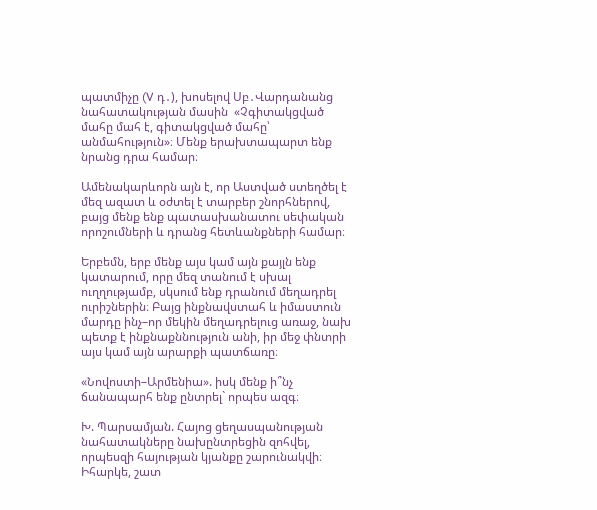պատմիչը (V դ․), խոսելով Սբ․Վարդանանց նահատակության մասին  «Չգիտակցված մահը մահ է, գիտակցված մահը՝ անմահություն»։ Մենք երախտապարտ ենք նրանց դրա համար։

Ամենակարևորն այն է, որ Աստված ստեղծել է մեզ ազատ և օժտել է տարբեր շնորհներով, բայց մենք ենք պատասխանատու սեփական որոշումների և դրանց հետևանքների համար։

Երբեմն, երբ մենք այս կամ այն քայլն ենք կատարում, որը մեզ տանում է սխալ ուղղությամբ, սկսում ենք դրանում մեղադրել ուրիշներին։ Բայց ինքնավստահ և իմաստուն մարդը ինչ–որ մեկին մեղադրելուց առաջ, նախ պետք է ինքնաքննություն անի, իր մեջ փնտրի այս կամ այն արարքի պատճառը։

«Նովոստի–Արմենիա». իսկ մենք ի՞նչ ճանապարհ ենք ընտրել` որպես ազգ։

Խ. Պարսամյան. Հայոց ցեղասպանության նահատակները նախընտրեցին զոհվել, որպեսզի հայության կյանքը շարունակվի։ Իհարկե, շատ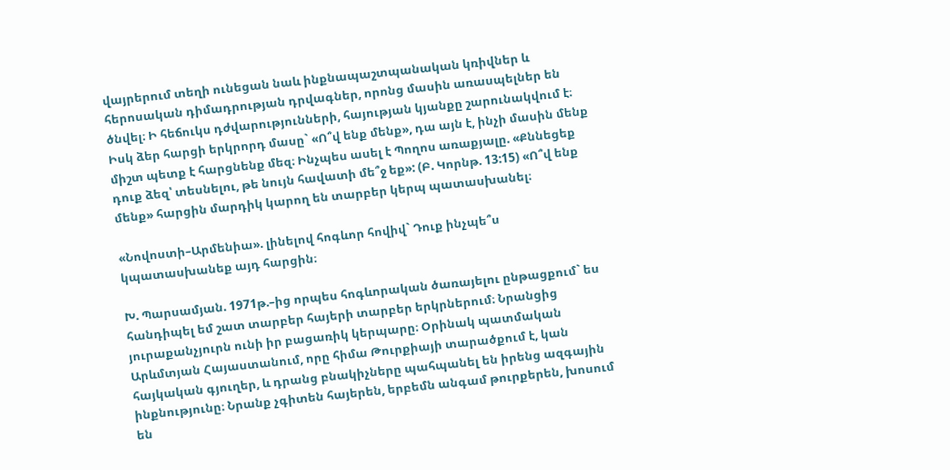վայրերում տեղի ունեցան նաև ինքնապաշտպանական կռիվներ և հերոսական դիմադրության դրվագներ, որոնց մասին առասպելներ են ծնվել։ Ի հեճուկս դժվարությունների, հայության կյանքը շարունակվում է։ Իսկ ձեր հարցի երկրորդ մասը` «Ո՞վ ենք մենք», դա այն է, ինչի մասին մենք միշտ պետք է հարցնենք մեզ։ Ինչպես ասել է Պողոս առաքյալը. «Քննեցեք դուք ձեզ՝ տեսնելու, թե նույն հավատի մե՞ջ եք»: (Բ. Կորնթ. 13:15) «Ո՞վ ենք մենք» հարցին մարդիկ կարող են տարբեր կերպ պատասխանել։

«Նովոստի–Արմենիա». լինելով հոգևոր հովիվ` Դուք ինչպե՞ս կպատասխանեք այդ հարցին։

Խ. Պարսամյան. 1971թ.–ից որպես հոգևորական ծառայելու ընթացքում` ես հանդիպել եմ շատ տարբեր հայերի տարբեր երկրներում։ Նրանցից յուրաքանչյուրն ունի իր բացառիկ կերպարը։ Օրինակ պատմական Արևմտյան Հայաստանում, որը հիմա Թուրքիայի տարածքում է, կան հայկական գյուղեր, և դրանց բնակիչները պահպանել են իրենց ազգային ինքնությունը։ Նրանք չգիտեն հայերեն, երբեմն անգամ թուրքերեն, խոսում են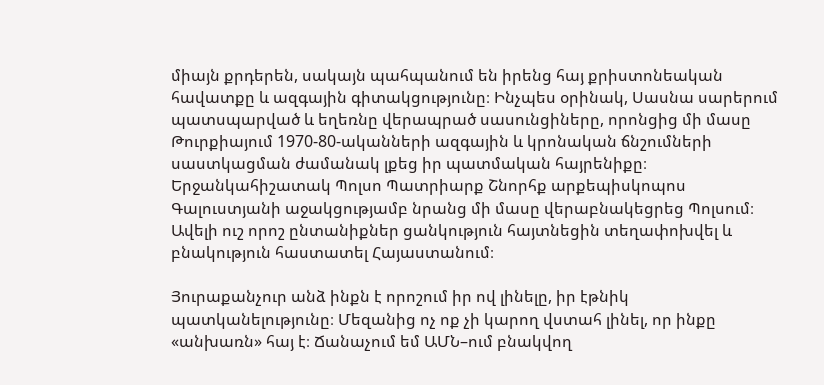միայն քրդերեն, սակայն պահպանում են իրենց հայ քրիստոնեական հավատքը և ազգային գիտակցությունը։ Ինչպես օրինակ, Սասնա սարերում պատսպարված և եղեռնը վերապրած սասունցիները, որոնցից մի մասը Թուրքիայում 1970-80-ականների ազգային և կրոնական ճնշումների սաստկացման ժամանակ լքեց իր պատմական հայրենիքը։ Երջանկահիշատակ Պոլսո Պատրիարք Շնորհք արքեպիսկոպոս Գալուստյանի աջակցությամբ նրանց մի մասը վերաբնակեցրեց Պոլսում։ Ավելի ուշ որոշ ընտանիքներ ցանկություն հայտնեցին տեղափոխվել և բնակություն հաստատել Հայաստանում։

Յուրաքանչուր անձ ինքն է որոշում իր ով լինելը, իր էթնիկ պատկանելությունը։ Մեզանից ոչ ոք չի կարող վստահ լինել, որ ինքը «անխառն» հայ է։ Ճանաչում եմ ԱՄՆ–ում բնակվող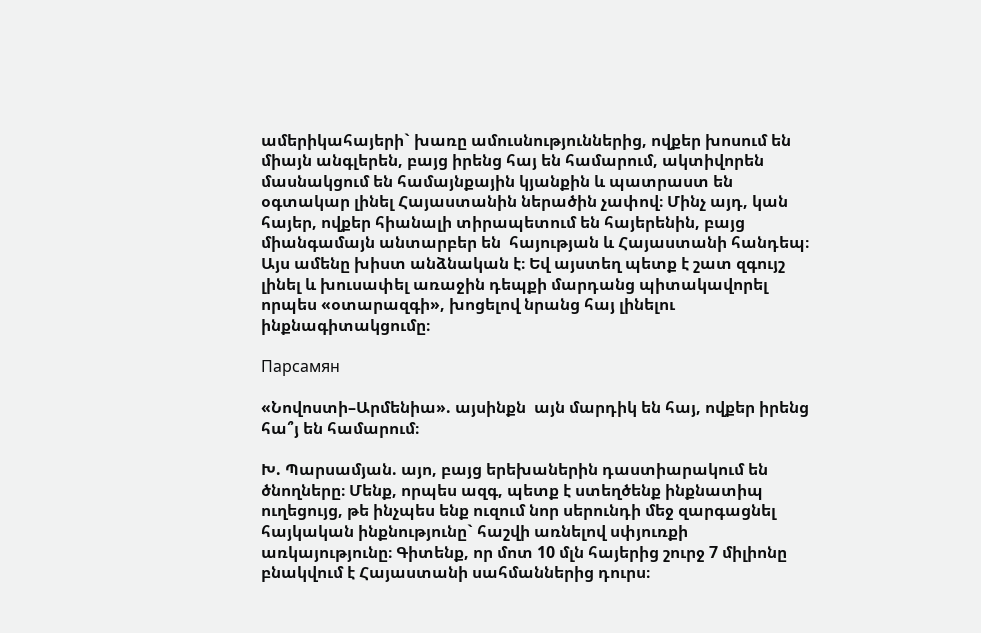ամերիկահայերի` խառը ամուսնություններից, ովքեր խոսում են միայն անգլերեն, բայց իրենց հայ են համարում, ակտիվորեն մասնակցում են համայնքային կյանքին և պատրաստ են օգտակար լինել Հայաստանին ներածին չափով։ Մինչ այդ, կան հայեր, ովքեր հիանալի տիրապետում են հայերենին, բայց միանգամայն անտարբեր են  հայության և Հայաստանի հանդեպ։ Այս ամենը խիստ անձնական է։ Եվ այստեղ պետք է շատ զգույշ լինել և խուսափել առաջին դեպքի մարդանց պիտակավորել որպես «օտարազգի», խոցելով նրանց հայ լինելու ինքնագիտակցումը։

Парсамян

«Նովոստի–Արմենիա». այսինքն  այն մարդիկ են հայ, ովքեր իրենց հա՞յ են համարում։

Խ. Պարսամյան. այո, բայց երեխաներին դաստիարակում են ծնողները։ Մենք, որպես ազգ, պետք է ստեղծենք ինքնատիպ ուղեցույց, թե ինչպես ենք ուզում նոր սերունդի մեջ զարգացնել հայկական ինքնությունը` հաշվի առնելով սփյուռքի առկայությունը։ Գիտենք, որ մոտ 10 մլն հայերից շուրջ 7 միլիոնը բնակվում է Հայաստանի սահմաններից դուրս։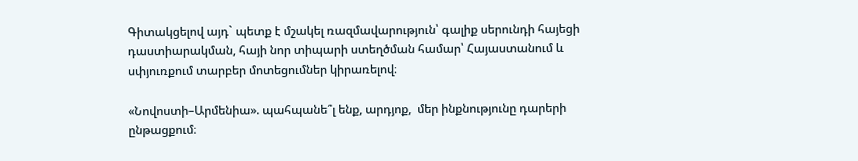Գիտակցելով այդ` պետք է մշակել ռազմավարություն՝ գալիք սերունդի հայեցի դաստիարակման, հայի նոր տիպարի ստեղծման համար՝ Հայաստանում և սփյուռքում տարբեր մոտեցումներ կիրառելով։

«Նովոստի–Արմենիա». պահպանե՞լ ենք, արդյոք,  մեր ինքնությունը դարերի ընթացքում։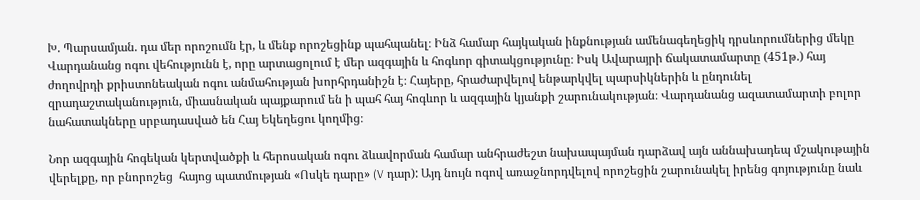Խ. Պարսամյան. դա մեր որոշումն էր, և մենք որոշեցինք պահպանել։ Ինձ համար հայկական ինքնության ամենագեղեցիկ դրսևորումներից մեկը Վարդանանց ոգու վեհությունն է, որը արտացոլում է մեր ազգային և հոգևոր գիտակցությունը։ Իսկ Ավարայրի ճակատամարտը (451թ.) հայ ժողովրդի քրիստոնեական ոգու անմահության խորհրդանիշն է։ Հայերը, հրաժարվելով ենթարկվել պարսիկներին և ընդունել զրադաշտականություն, միասնական պայքարում են ի պահ հայ հոգևոր և ազգային կյանքի շարունակության։ Վարդանանց ազատամարտի բոլոր նահատակները սրբադասված են Հայ Եկեղեցու կողմից։

Նոր ազգային հոգեկան կերտվածքի և հերոսական ոգու ձևավորման համար անհրաժեշտ նախապայման դարձավ այն աննախադեպ մշակութային վերելքը, որ բնորոշեց  հայոց պատմության «Ոսկե դարը» (V դար): Այդ նույն ոգով առաջնորդվելով որոշեցին շարունակել իրենց գոյությունը նաև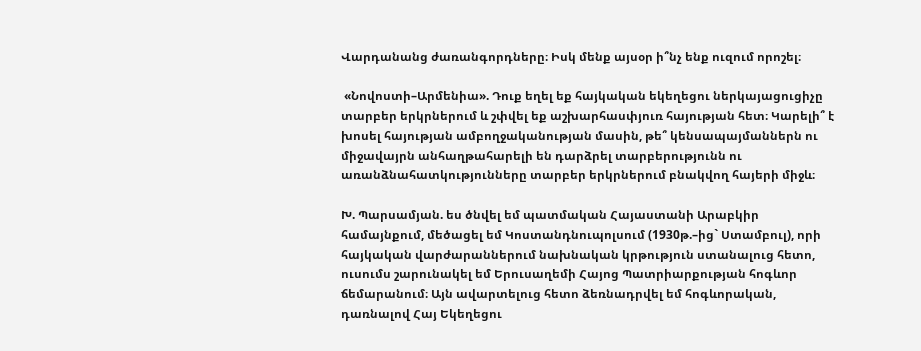Վարդանանց ժառանգորդները։ Իսկ մենք այսօր ի՞նչ ենք ուզում որոշել։

 «Նովոստի–Արմենիա». Դուք եղել եք հայկական եկեղեցու ներկայացուցիչը տարբեր երկրներում և շփվել եք աշխարհասփյուռ հայության հետ։ Կարելի՞ է խոսել հայության ամբողջականության մասին, թե՞ կենսապայմաններն ու միջավայրն անհաղթահարելի են դարձրել տարբերությունն ու առանձնահատկությունները տարբեր երկրներում բնակվող հայերի միջև։

Խ. Պարսամյան. ես ծնվել եմ պատմական Հայաստանի Արաբկիր համայնքում, մեծացել եմ Կոստանդնուպոլսում (1930թ.–ից` Ստամբուլ), որի հայկական վարժարաններում նախնական կրթություն ստանալուց հետո, ուսումս շարունակել եմ Երուսաղեմի Հայոց Պատրիարքության հոգևոր ճեմարանում։ Այն ավարտելուց հետո ձեռնադրվել եմ հոգևորական, դառնալով Հայ Եկեղեցու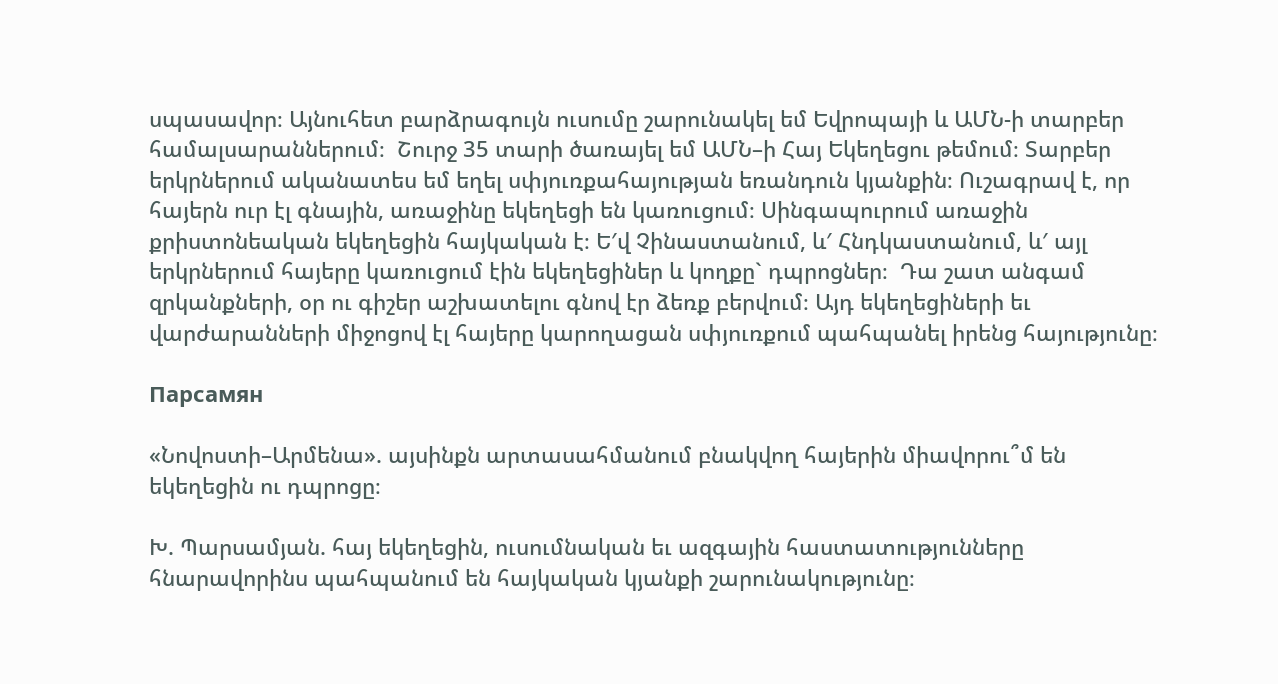սպասավոր։ Այնուհետ բարձրագույն ուսումը շարունակել եմ Եվրոպայի և ԱՄՆ-ի տարբեր համալսարաններում։  Շուրջ 35 տարի ծառայել եմ ԱՄՆ–ի Հայ Եկեղեցու թեմում։ Տարբեր երկրներում ականատես եմ եղել սփյուռքահայության եռանդուն կյանքին։ Ուշագրավ է, որ հայերն ուր էլ գնային, առաջինը եկեղեցի են կառուցում։ Սինգապուրում առաջին քրիստոնեական եկեղեցին հայկական է։ Ե′վ Չինաստանում, և′ Հնդկաստանում, և′ այլ երկրներում հայերը կառուցում էին եկեղեցիներ և կողքը` դպրոցներ։  Դա շատ անգամ զրկանքների, օր ու գիշեր աշխատելու գնով էր ձեռք բերվում։ Այդ եկեղեցիների եւ վարժարանների միջոցով էլ հայերը կարողացան սփյուռքում պահպանել իրենց հայությունը։

Парсамян

«Նովոստի–Արմենա». այսինքն արտասահմանում բնակվող հայերին միավորու՞մ են եկեղեցին ու դպրոցը։

Խ. Պարսամյան. հայ եկեղեցին, ուսումնական եւ ազգային հաստատությունները հնարավորինս պահպանում են հայկական կյանքի շարունակությունը։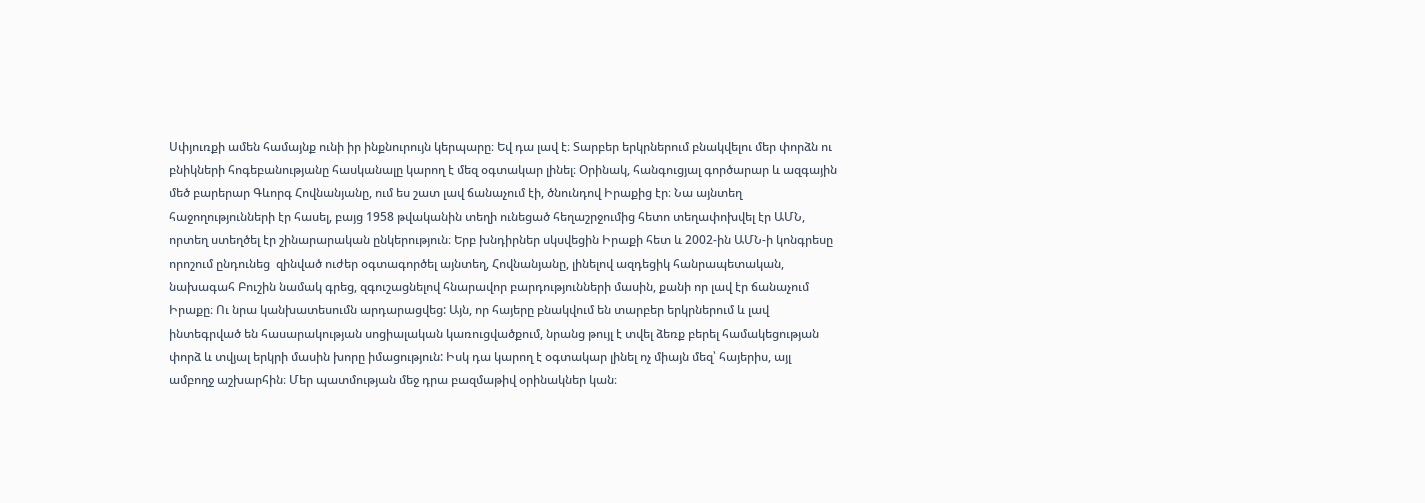Սփյուռքի ամեն համայնք ունի իր ինքնուրույն կերպարը։ Եվ դա լավ է։ Տարբեր երկրներում բնակվելու մեր փորձն ու բնիկների հոգեբանությանը հասկանալը կարող է մեզ օգտակար լինել։ Օրինակ, հանգուցյալ գործարար և ազգային մեծ բարերար Գևորգ Հովնանյանը, ում ես շատ լավ ճանաչում էի, ծնունդով Իրաքից էր։ Նա այնտեղ հաջողությունների էր հասել, բայց 1958 թվականին տեղի ունեցած հեղաշրջումից հետո տեղափոխվել էր ԱՄՆ, որտեղ ստեղծել էր շինարարական ընկերություն։ Երբ խնդիրներ սկսվեցին Իրաքի հետ և 2002-ին ԱՄՆ-ի կոնգրեսը որոշում ընդունեց  զինված ուժեր օգտագործել այնտեղ, Հովնանյանը, լինելով ազդեցիկ հանրապետական, նախագահ Բուշին նամակ գրեց, զգուշացնելով հնարավոր բարդությունների մասին, քանի որ լավ էր ճանաչում Իրաքը։ Ու նրա կանխատեսումն արդարացվեց: Այն, որ հայերը բնակվում են տարբեր երկրներում և լավ ինտեգրված են հասարակության սոցիալական կառուցվածքում, նրանց թույլ է տվել ձեռք բերել համակեցության փորձ և տվյալ երկրի մասին խորը իմացություն: Իսկ դա կարող է օգտակար լինել ոչ միայն մեզ՝ հայերիս, այլ ամբողջ աշխարհին։ Մեր պատմության մեջ դրա բազմաթիվ օրինակներ կան։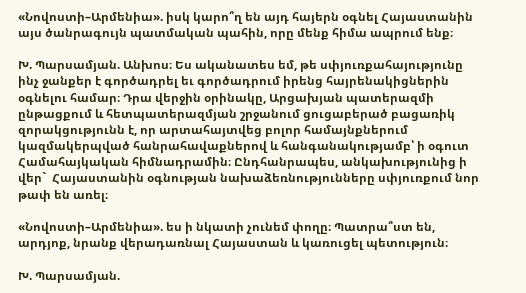«Նովոստի–Արմենիա». իսկ կարո՞ղ են այդ հայերն օգնել Հայաստանին այս ծանրագույն պատմական պահին, որը մենք հիմա ապրում ենք։

Խ. Պարսամյան. Անխոս։ Ես ականատես եմ, թե սփյուռքահայությունը ինչ ջանքեր է գործադրել եւ գործադրում իրենց հայրենակիցներին օգնելու համար։ Դրա վերջին օրինակը, Արցախյան պատերազմի ընթացքում և հետպատերազմյան շրջանում ցուցաբերած բացառիկ զորակցությունն է, որ արտահայտվեց բոլոր համայնքներում կազմակերպված հանրահավաքներով և հանգանակությամբ՝ ի օգուտ Համահայկական հիմնադրամին։ Ընդհանրապես, անկախությունից ի վեր`  Հայաստանին օգնության նախաձեռնությունները սփյուռքում նոր թափ են առել։

«Նովոստի–Արմենիա». ես ի նկատի չունեմ փողը։ Պատրա՞ստ են, արդյոք, նրանք վերադառնալ Հայաստան և կառուցել պետություն։

Խ. Պարսամյան.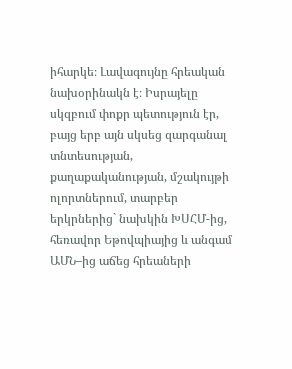իհարկե։ Լավագույնը հրեական նախօրինակն է։ Իսրայելը սկզբում փոքր պետություն էր, բայց երբ այն սկսեց զարգանալ տնտեսության, քաղաքականության, մշակույթի ոլորտներում, տարբեր երկրներից` նախկին ԽՍՀՄ-ից, հեռավոր Եթովպիայից և անգամ ԱՄՆ–ից աճեց հրեաների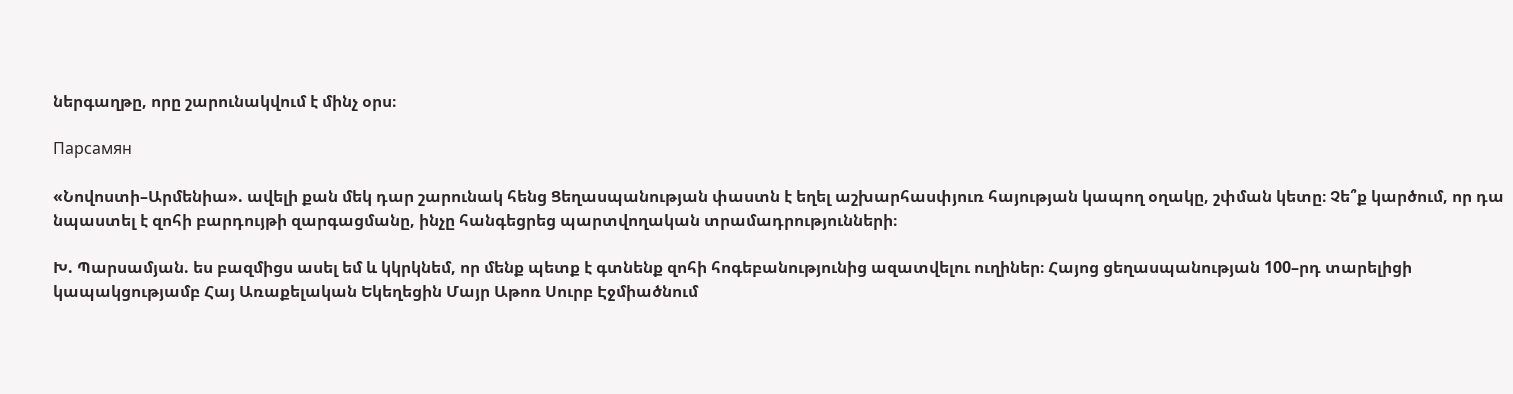ներգաղթը, որը շարունակվում է մինչ օրս։

Парсамян

«Նովոստի–Արմենիա». ավելի քան մեկ դար շարունակ հենց Ցեղասպանության փաստն է եղել աշխարհասփյուռ հայության կապող օղակը, շփման կետը։ Չե՞ք կարծում, որ դա նպաստել է զոհի բարդույթի զարգացմանը, ինչը հանգեցրեց պարտվողական տրամադրությունների։

Խ. Պարսամյան. ես բազմիցս ասել եմ և կկրկնեմ, որ մենք պետք է գտնենք զոհի հոգեբանությունից ազատվելու ուղիներ։ Հայոց ցեղասպանության 100–րդ տարելիցի կապակցությամբ Հայ Առաքելական Եկեղեցին Մայր Աթոռ Սուրբ Էջմիածնում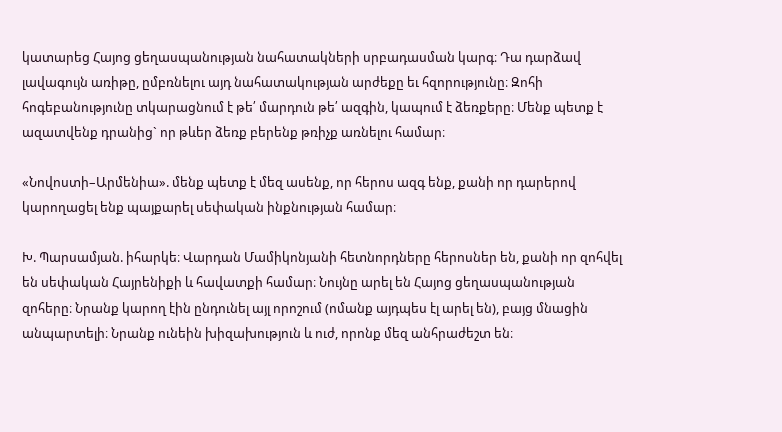կատարեց Հայոց ցեղասպանության նահատակների սրբադասման կարգ։ Դա դարձավ լավագույն առիթը, ըմբռնելու այդ նահատակության արժեքը եւ հզորությունը։ Զոհի հոգեբանությունը տկարացնում է թե՛ մարդուն թե՛ ազգին, կապում է ձեռքերը։ Մենք պետք է ազատվենք դրանից` որ թևեր ձեռք բերենք թռիչք առնելու համար։

«Նովոստի–Արմենիա». մենք պետք է մեզ ասենք, որ հերոս ազգ ենք, քանի որ դարերով կարողացել ենք պայքարել սեփական ինքնության համար։

Խ. Պարսամյան. իհարկե։ Վարդան Մամիկոնյանի հետնորդները հերոսներ են, քանի որ զոհվել են սեփական Հայրենիքի և հավատքի համար։ Նույնը արել են Հայոց ցեղասպանության զոհերը։ Նրանք կարող էին ընդունել այլ որոշում (ոմանք այդպես էլ արել են), բայց մնացին անպարտելի։ Նրանք ունեին խիզախություն և ուժ, որոնք մեզ անհրաժեշտ են։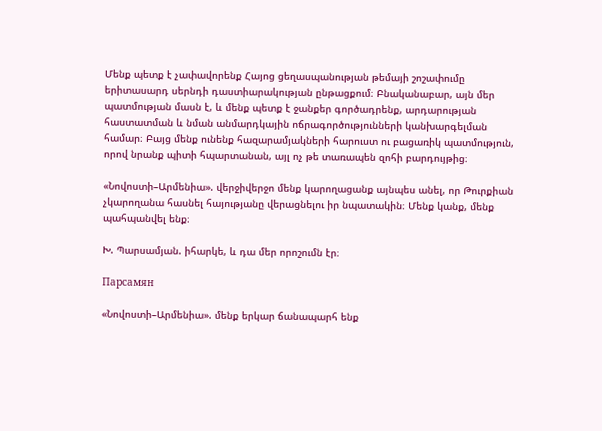Մենք պետք է չափավորենք Հայոց ցեղասպանության թեմայի շոշափումը երիտասարդ սերնդի դաստիարակության ընթացքում։ Բնականաբար, այն մեր պատմության մասն է, և մենք պետք է ջանքեր գործադրենք, արդարության հաստատման և նման անմարդկային ոճրագործությունների կանխարգելման համար։ Բայց մենք ունենք հազարամյակների հարուստ ու բացառիկ պատմություն, որով նրանք պիտի հպարտանան, այլ ոչ թե տառապեն զոհի բարդույթից։

«Նովոստի–Արմենիա». վերջիվերջո մենք կարողացանք այնպես անել, որ Թուրքիան չկարողանա հասնել հայությանը վերացնելու իր նպատակին։ Մենք կանք, մենք պահպանվել ենք։

Խ. Պարսամյան. իհարկե, և դա մեր որոշումն էր։

Парсамян

«Նովոստի–Արմենիա». մենք երկար ճանապարհ ենք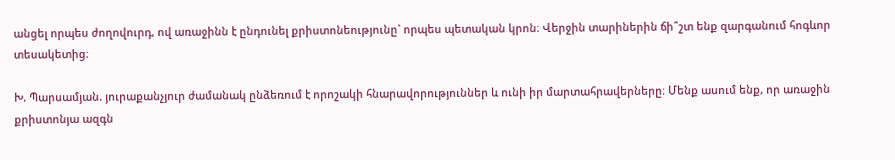անցել որպես ժողովուրդ, ով առաջինն է ընդունել քրիստոնեությունը` որպես պետական կրոն։ Վերջին տարիներին ճի՞շտ ենք զարգանում հոգևոր տեսակետից։

Խ. Պարսամյան. յուրաքանչյուր ժամանակ ընձեռում է որոշակի հնարավորություններ և ունի իր մարտահրավերները։ Մենք ասում ենք, որ առաջին քրիստոնյա ազգն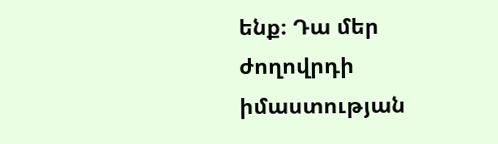ենք։ Դա մեր ժողովրդի իմաստության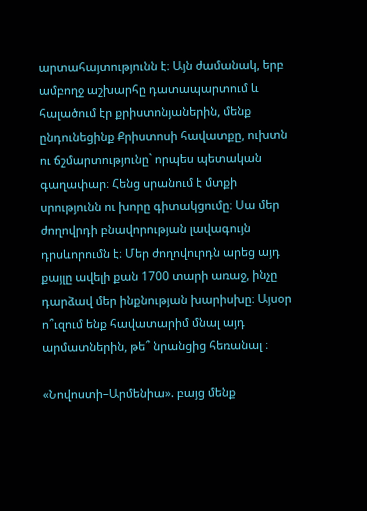արտահայտությունն է։ Այն ժամանակ, երբ ամբողջ աշխարհը դատապարտում և հալածում էր քրիստոնյաներին, մենք ընդունեցինք Քրիստոսի հավատքը, ուխտն ու ճշմարտությունը` որպես պետական գաղափար։ Հենց սրանում է մտքի սրությունն ու խորը գիտակցումը։ Սա մեր ժողովրդի բնավորության լավագույն դրսևորումն է։ Մեր ժողովուրդն արեց այդ քայլը ավելի քան 1700 տարի առաջ, ինչը դարձավ մեր ինքնության խարիսխը։ Այսօր ո՞ւզում ենք հավատարիմ մնալ այդ արմատներին, թե՞ նրանցից հեռանալ ։

«Նովոստի–Արմենիա». բայց մենք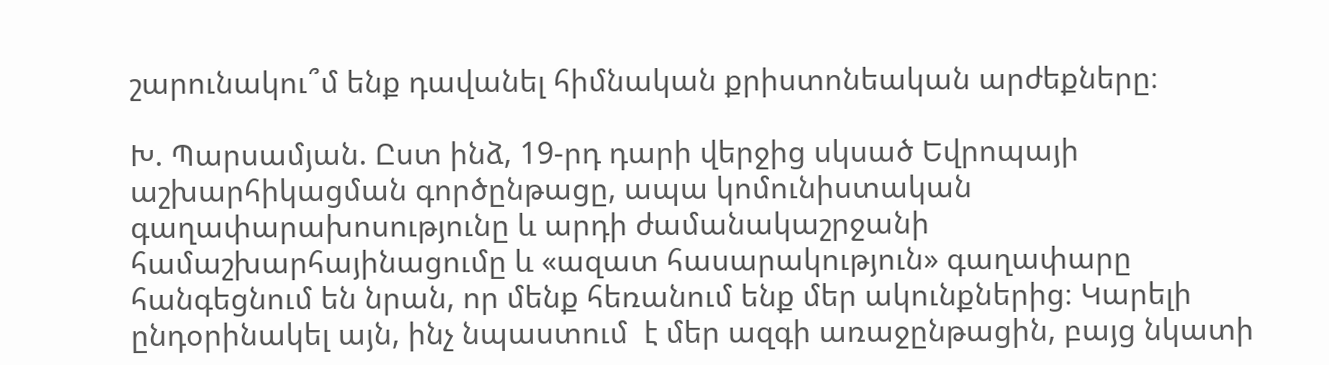շարունակու՞մ ենք դավանել հիմնական քրիստոնեական արժեքները։

Խ. Պարսամյան. Ըստ ինձ, 19-րդ դարի վերջից սկսած Եվրոպայի աշխարհիկացման գործընթացը, ապա կոմունիստական գաղափարախոսությունը և արդի ժամանակաշրջանի համաշխարհայինացումը և «ազատ հասարակություն» գաղափարը հանգեցնում են նրան, որ մենք հեռանում ենք մեր ակունքներից։ Կարելի ընդօրինակել այն, ինչ նպաստում  է մեր ազգի առաջընթացին, բայց նկատի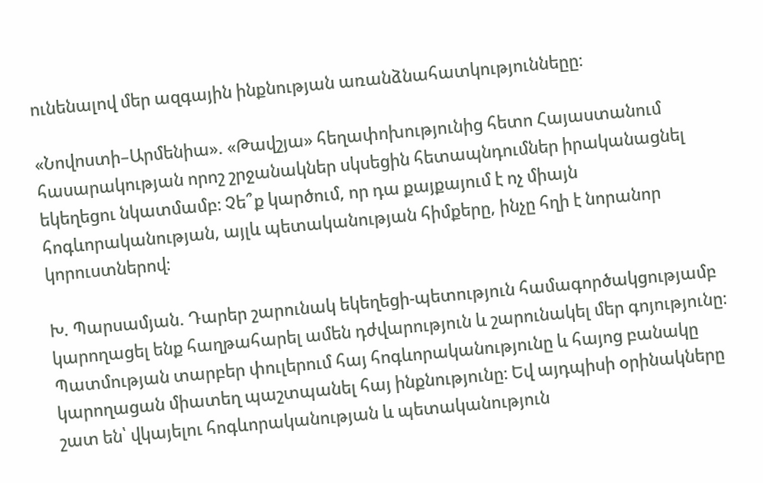ունենալով մեր ազգային ինքնության առանձնահատկություննեըը։

«Նովոստի–Արմենիա». «Թավշյա» հեղափոխությունից հետո Հայաստանում հասարակության որոշ շրջանակներ սկսեցին հետապնդումներ իրականացնել եկեղեցու նկատմամբ։ Չե՞ք կարծում, որ դա քայքայում է ոչ միայն հոգևորականության, այլև պետականության հիմքերը, ինչը հղի է նորանոր կորուստներով։

Խ. Պարսամյան. Դարեր շարունակ եկեղեցի-պետություն համագործակցությամբ կարողացել ենք հաղթահարել ամեն դժվարություն և շարունակել մեր գոյությունը։ Պատմության տարբեր փուլերում հայ հոգևորականությունը և հայոց բանակը կարողացան միատեղ պաշտպանել հայ ինքնությունը։ Եվ այդպիսի օրինակները շատ են՝ վկայելու հոգևորականության և պետականություն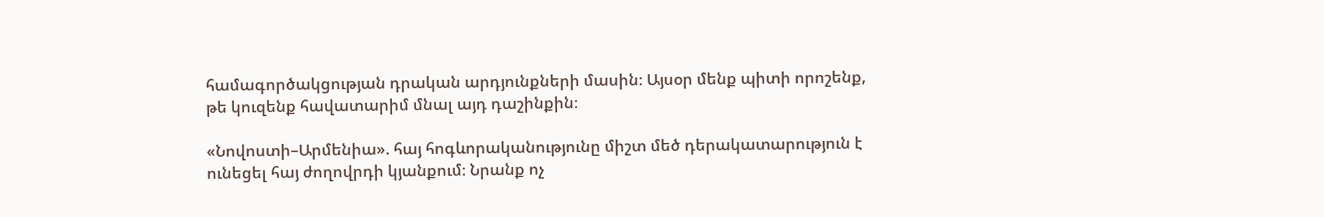համագործակցության դրական արդյունքների մասին։ Այսօր մենք պիտի որոշենք, թե կուզենք հավատարիմ մնալ այդ դաշինքին։

«Նովոստի–Արմենիա». հայ հոգևորականությունը միշտ մեծ դերակատարություն է ունեցել հայ ժողովրդի կյանքում։ Նրանք ոչ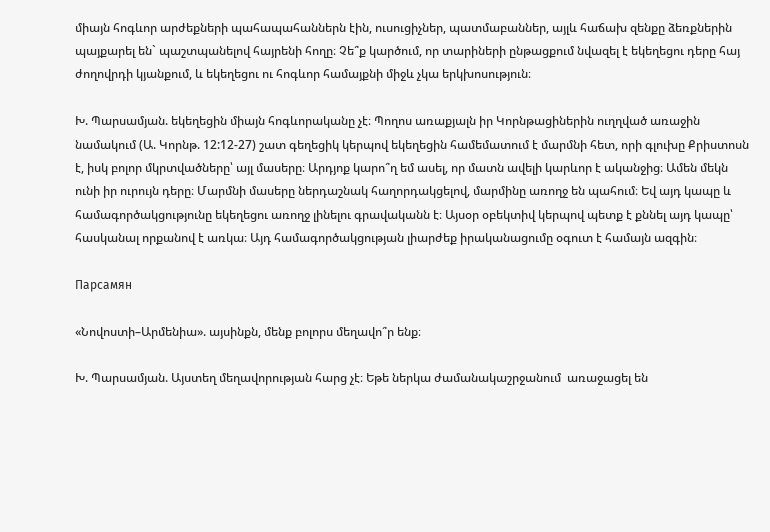միայն հոգևոր արժեքների պահապահաններն էին, ուսուցիչներ, պատմաբաններ, այլև հաճախ զենքը ձեռքներին պայքարել են` պաշտպանելով հայրենի հողը։ Չե՞ք կարծում, որ տարիների ընթացքում նվազել է եկեղեցու դերը հայ ժողովրդի կյանքում, և եկեղեցու ու հոգևոր համայքնի միջև չկա երկխոսություն։

Խ. Պարսամյան. եկեղեցին միայն հոգևորականը չէ։ Պողոս առաքյալն իր Կորնթացիներին ուղղված առաջին նամակում (Ա. Կորնթ. 12:12-27) շատ գեղեցիկ կերպով եկեղեցին համեմատում է մարմնի հետ, որի գլուխը Քրիստոսն է, իսկ բոլոր մկրտվածները՝ այլ մասերը։ Արդյոք կարո՞ղ եմ ասել, որ մատն ավելի կարևոր է ականջից։ Ամեն մեկն ունի իր ուրույն դերը։ Մարմնի մասերը ներդաշնակ հաղորդակցելով, մարմինը առողջ են պահում։ Եվ այդ կապը և համագործակցությունը եկեղեցու առողջ լինելու գրավականն է։ Այսօր օբեկտիվ կերպով պետք է քննել այդ կապը՝ հասկանալ որքանով է առկա։ Այդ համագործակցության լիարժեք իրականացումը օգուտ է համայն ազգին։

Парсамян

«Նովոստի–Արմենիա». այսինքն, մենք բոլորս մեղավո՞ր ենք։

Խ. Պարսամյան. Այստեղ մեղավորության հարց չէ։ Եթե ներկա ժամանակաշրջանում  առաջացել են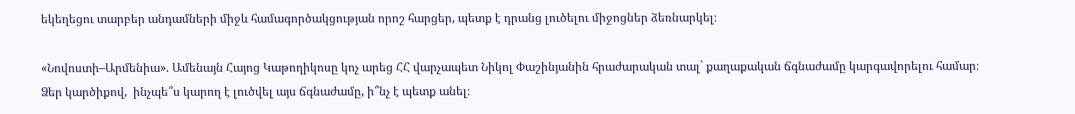եկեղեցու տարբեր անդամների միջև համագործակցության որոշ հարցեր, պետք է դրանց լուծելու միջոցներ ձեռնարկել։

«Նովոստի–Արմենիա». Ամենայն Հայոց Կաթողիկոսը կոչ արեց ՀՀ վարչապետ Նիկոլ Փաշինյանին հրաժարական տալ` քաղաքական ճգնաժամը կարգավորելու համար։ Ձեր կարծիքով,  ինչպե՞ս կարող է լուծվել այս ճգնաժամը, ի՞նչ է պետք անել։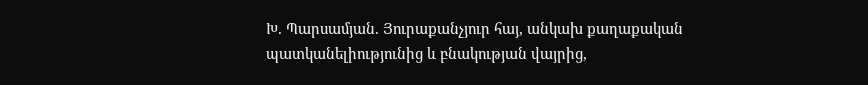Խ. Պարսամյան. Յուրաքանչյուր հայ, անկախ քաղաքական պատկանելիությունից և բնակության վայրից,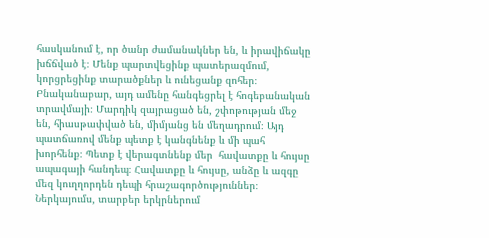հասկանում է, որ ծանր ժամանակներ են, և իրավիճակը խճճված է։ Մենք պարտվեցինք պատերազմում, կորցրեցինք տարածքներ և ունեցանք զոհեր։ Բնականաբար, այդ ամենը հանգեցրել է հոգեբանական տրավմայի։ Մարդիկ զայրացած են, շփոթության մեջ են, հիասթափված են, միմյանց են մեղադրում։ Այդ պատճառով մենք պետք է կանգնենք և մի պահ խորհենք։ Պետք է վերագտնենք մեր  հավատքը և հույսը ապագայի հանդեպ։ Հավատքը և հույսը, անձը և ազգը մեզ կուղղորդեն դեպի հրաշագործություններ։ Ներկայումս, տարբեր երկրներում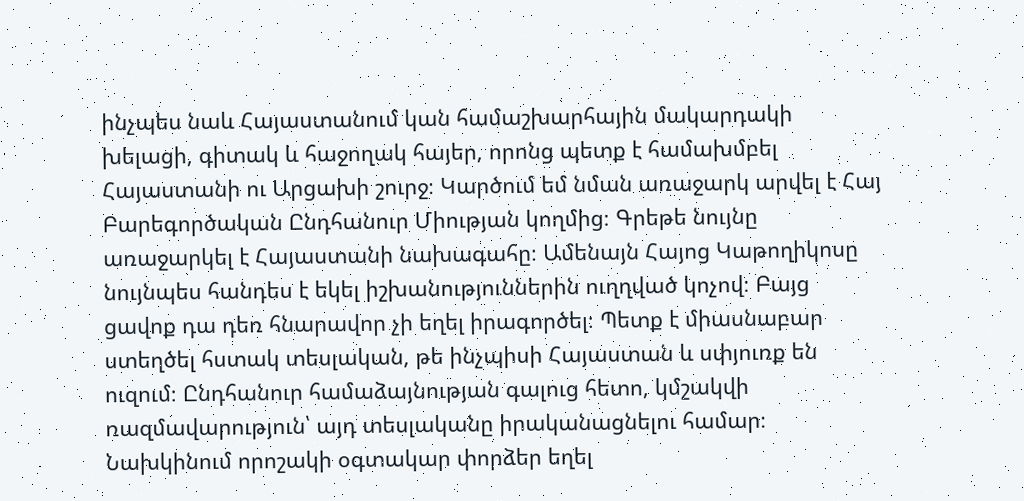ինչպես նաև Հայաստանում կան համաշխարհային մակարդակի խելացի, գիտակ և հաջողակ հայեր, որոնց պետք է համախմբել Հայաստանի ու Արցախի շուրջ։ Կարծում եմ նման առաջարկ արվել է Հայ Բարեգործական Ընդհանուր Միության կողմից։ Գրեթե նույնը առաջարկել է Հայաստանի նախագահը։ Ամենայն Հայոց Կաթողիկոսը նույնպես հանդես է եկել իշխանություններին ուղղված կոչով։ Բայց ցավոք դա դեռ հնարավոր չի եղել իրագործել։ Պետք է միասնաբար ստեղծել հստակ տեսլական, թե ինչպիսի Հայաստան և սփյուռք են ուզում։ Ընդհանուր համաձայնության գալուց հետո, կմշակվի ռազմավարություն՝ այդ տեսլականը իրականացնելու համար։ Նախկինում որոշակի օգտակար փորձեր եղել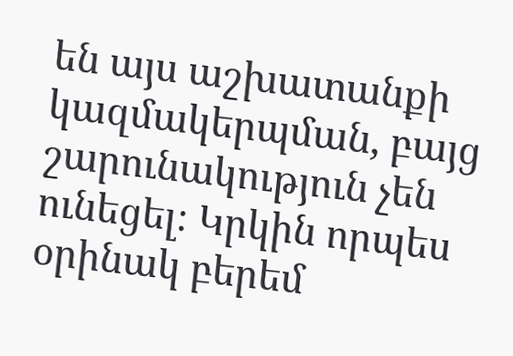են այս աշխատանքի կազմակերպման, բայց շարունակություն չեն ունեցել։ Կրկին որպես օրինակ բերեմ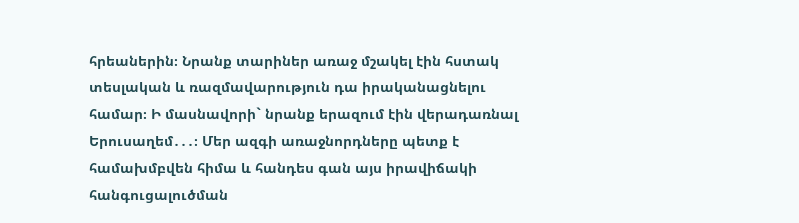հրեաներին։ Նրանք տարիներ առաջ մշակել էին հստակ տեսլական և ռազմավարություն դա իրականացնելու համար։ Ի մասնավորի` նրանք երազում էին վերադառնալ Երուսաղեմ․․․։ Մեր ազգի առաջնորդները պետք է համախմբվեն հիմա և հանդես գան այս իրավիճակի հանգուցալուծման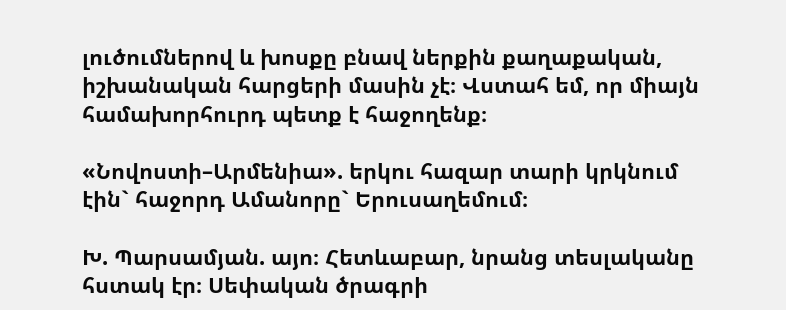լուծումներով և խոսքը բնավ ներքին քաղաքական, իշխանական հարցերի մասին չէ։ Վստահ եմ, որ միայն համախորհուրդ պետք է հաջողենք։

«Նովոստի–Արմենիա». երկու հազար տարի կրկնում էին` հաջորդ Ամանորը` Երուսաղեմում։

Խ. Պարսամյան. այո։ Հետևաբար, նրանց տեսլականը հստակ էր։ Սեփական ծրագրի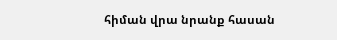հիման վրա նրանք հասան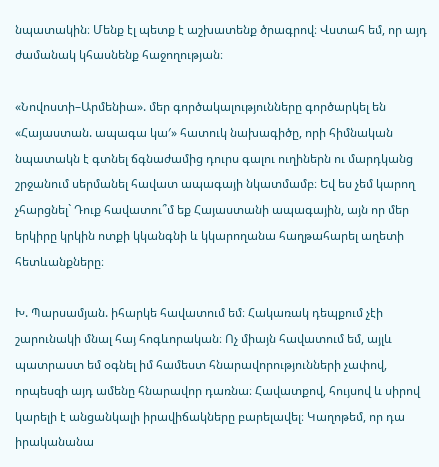նպատակին։ Մենք էլ պետք է աշխատենք ծրագրով։ Վստահ եմ, որ այդ ժամանակ կհասնենք հաջողության։

«Նովոստի–Արմենիա». մեր գործակալությունները գործարկել են «Հայաստան. ապագա կա′» հատուկ նախագիծը, որի հիմնական նպատակն է գտնել ճգնաժամից դուրս գալու ուղիներն ու մարդկանց շրջանում սերմանել հավատ ապագայի նկատմամբ։ Եվ ես չեմ կարող չհարցնել` Դուք հավատու՞մ եք Հայաստանի ապագային, այն որ մեր երկիրը կրկին ոտքի կկանգնի և կկարողանա հաղթահարել աղետի հետևանքները։

Խ. Պարսամյան. իհարկե հավատում եմ։ Հակառակ դեպքում չէի շարունակի մնալ հայ հոգևորական։ Ոչ միայն հավատում եմ, այլև պատրաստ եմ օգնել իմ համեստ հնարավորությունների չափով, որպեսզի այդ ամենը հնարավոր դառնա։ Հավատքով, հույսով և սիրով կարելի է անցանկալի իրավիճակները բարելավել։ Կաղոթեմ, որ դա իրականանա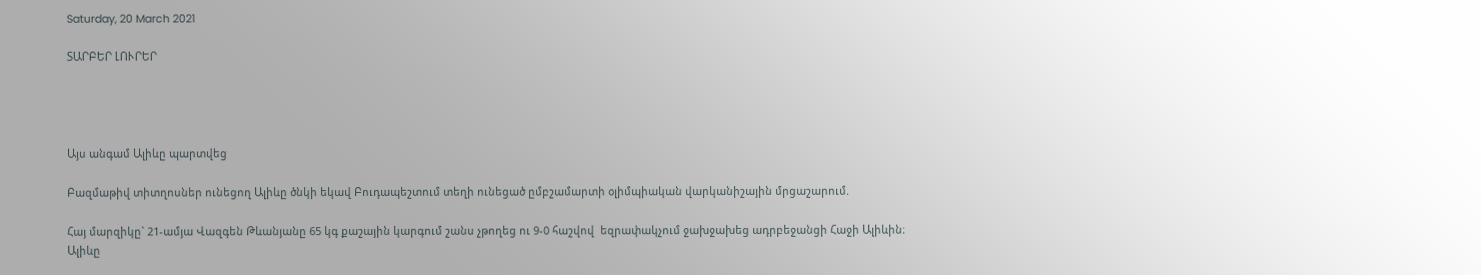Saturday, 20 March 2021

ՏԱՐԲԵՐ ԼՈՒՐԵՐ




Այս անգամ Ալիևը պարտվեց

Բազմաթիվ տիտղոսներ ունեցող Ալիևը ծնկի եկավ Բուդապեշտում տեղի ունեցած ըմբշամարտի օլիմպիական վարկանիշային մրցաշարում.

Հայ մարզիկը` 21-ամյա Վազգեն Թևանյանը 65 կգ քաշային կարգում շանս չթողեց ու 9-0 հաշվով  եզրափակչում ջախջախեց ադրբեջանցի Հաջի Ալիևին։  Ալիևը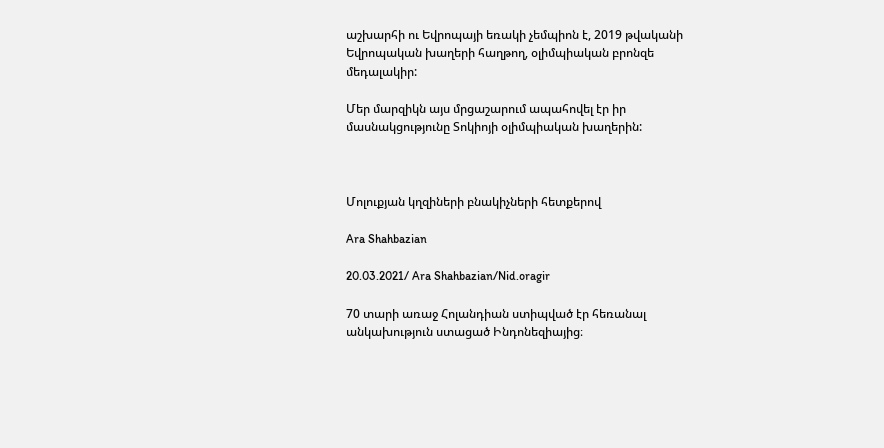աշխարհի ու Եվրոպայի եռակի չեմպիոն է, 2019 թվականի Եվրոպական խաղերի հաղթող, օլիմպիական բրոնզե մեդալակիր:

Մեր մարզիկն այս մրցաշարում ապահովել էր իր մասնակցությունը Տոկիոյի օլիմպիական խաղերին:



Մոլուքյան կղզիների բնակիչների հետքերով

Ara Shahbazian

20.03.2021/ Ara Shahbazian/Nid.oragir

70 տարի առաջ Հոլանդիան ստիպված էր հեռանալ անկախություն ստացած Ինդոնեզիայից։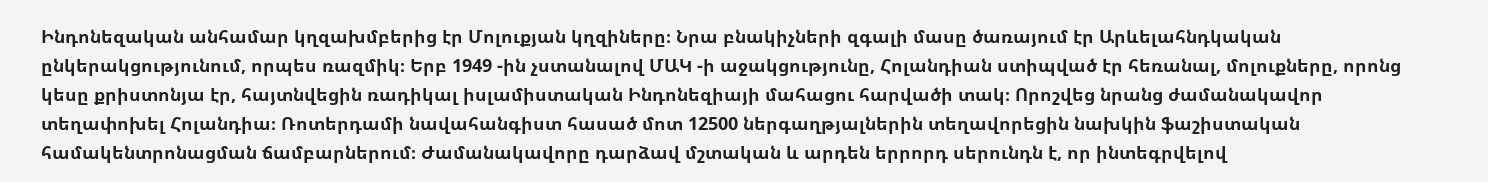Ինդոնեզական անհամար կղզախմբերից էր Մոլուքյան կղզիները։ Նրա բնակիչների զգալի մասը ծառայում էր Արևելահնդկական ընկերակցությունում, որպես ռազմիկ։ Երբ 1949 -ին չստանալով ՄԱԿ -ի աջակցությունը, Հոլանդիան ստիպված էր հեռանալ, մոլուքները, որոնց կեսը քրիստոնյա էր, հայտնվեցին ռադիկալ իսլամիստական Ինդոնեզիայի մահացու հարվածի տակ։ Որոշվեց նրանց ժամանակավոր տեղափոխել Հոլանդիա։ Ռոտերդամի նավահանգիստ հասած մոտ 12500 ներգաղթյալներին տեղավորեցին նախկին ֆաշիստական համակենտրոնացման ճամբարներում։ Ժամանակավորը դարձավ մշտական և արդեն երրորդ սերունդն է, որ ինտեգրվելով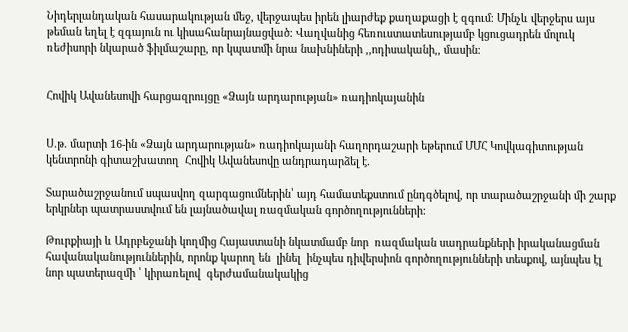Նիդերլանդական հասարակության մեջ, վերջապես իրեն լիարժեք քաղաքացի է զգում։ Մինչև վերջերս այս թեման եղել է զգայուն ու կիսահանրայնացված։ Վաղվանից հեռուստատեսությամբ կցուցադրեն մոլուկ ռեժիսորի նկարած ֆիլմաշարը, որ կպատմի նրա նախնիների ,,ոդիսականի,, մասին։


Հովիկ Ավանեսովի հարցազրույցը «Ձայն արդարության» ռադիոկայանին


Ս.թ. մարտի 16-ին «Ձայն արդարության» ռադիոկայանի հաղորդաշարի եթերում ՄՄՀ Կովկագիտության կենտրոնի գիտաշխատող  Հովիկ Ավանեսովը անդրադարձել է.

Տարածաշրջանում սպասվող զարգացումներին՝ այդ համատեքստում ընդգծելով, որ տարածաշրջանի մի շարք երկրներ պատրաստվում են լայնածավալ ռազմական գործողությունների:

Թուրքիայի և Ադրբեջանի կողմից Հայաստանի նկատմամբ նոր  ռազմական սադրանքների իրականացման հավանականություններին, որոնք կարող են  լինել  ինչպես դիվերսիոն գործողությունների տեսքով, այնպես էլ նոր պատերազմի ՝ կիրառելով  գերժամանակակից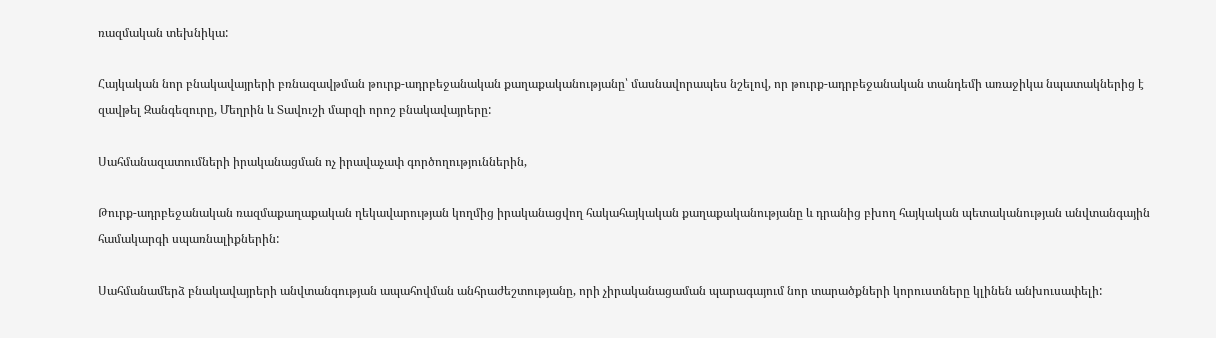ռազմական տեխնիկա:

Հայկական նոր բնակավայրերի բռնազավթման թուրք-ադրբեջանական քաղաքականությանը՝ մասնավորապես նշելով, որ թուրք-ադրբեջանական տանդեմի առաջիկա նպատակներից է զավթել Զանգեզուրը, Մեղրին և Տավուշի մարզի որոշ բնակավայրերը:

Սահմանազատումների իրականացման ոչ իրավաչափ գործողություններին,

Թուրք-ադրբեջանական ռազմաքաղաքական ղեկավարության կողմից իրականացվող հակահայկական քաղաքականությանը և դրանից բխող հայկական պետականության անվտանգային համակարգի սպառնալիքներին:

Սահմանամերձ բնակավայրերի անվտանգության ապահովման անհրաժեշտությանը, որի չիրականացաման պարագայում նոր տարածքների կորուստները կլինեն անխուսափելի: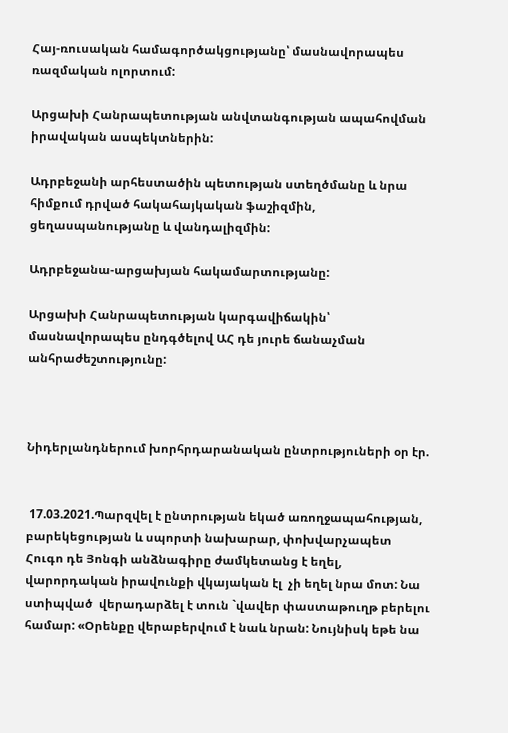Հայ-ռուսական համագործակցությանը՝ մասնավորապես ռազմական ոլորտում:

Արցախի Հանրապետության անվտանգության ապահովման իրավական ասպեկտներին:

Ադրբեջանի արհեստածին պետության ստեղծմանը և նրա հիմքում դրված հակահայկական ֆաշիզմին, ցեղասպանությանը և վանդալիզմին:

Ադրբեջանա-արցախյան հակամարտությանը:

Արցախի Հանրապետության կարգավիճակին՝ մասնավորապես ընդգծելով ԱՀ դե յուրե ճանաչման անհրաժեշտությունը:



Նիդերլանդներում խորհրդարանական ընտրություների օր էր.


 17.03.2021.Պարզվել է ընտրության եկած առողջապահության, բարեկեցության և սպորտի նախարար, փոխվարչապետ Հուգո դե Յոնգի անձնագիրը ժամկետանց է եղել, վարորդական իրավունքի վկայական էլ  չի եղել նրա մոտ: Նա ստիպված  վերադարձել է տուն `վավեր փաստաթուղթ բերելու համար: «Օրենքը վերաբերվում է նաև նրան: Նույնիսկ եթե նա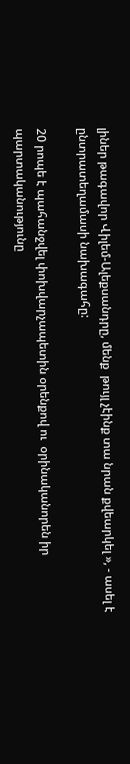լիներ թագավոր Վիլեմ-Ալեքսանդրը, մենք  թույլ չէինք տա նրան քվեարկել », - ասել է ընտրատեղամասի նախագահը:

20 րոպե է պահանջվել փոխվարչապետին օրենքով ու  օրինականորեն իր պարտականությունը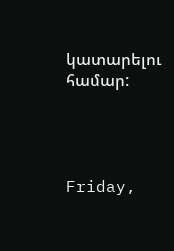կատարելու  համար:




Friday,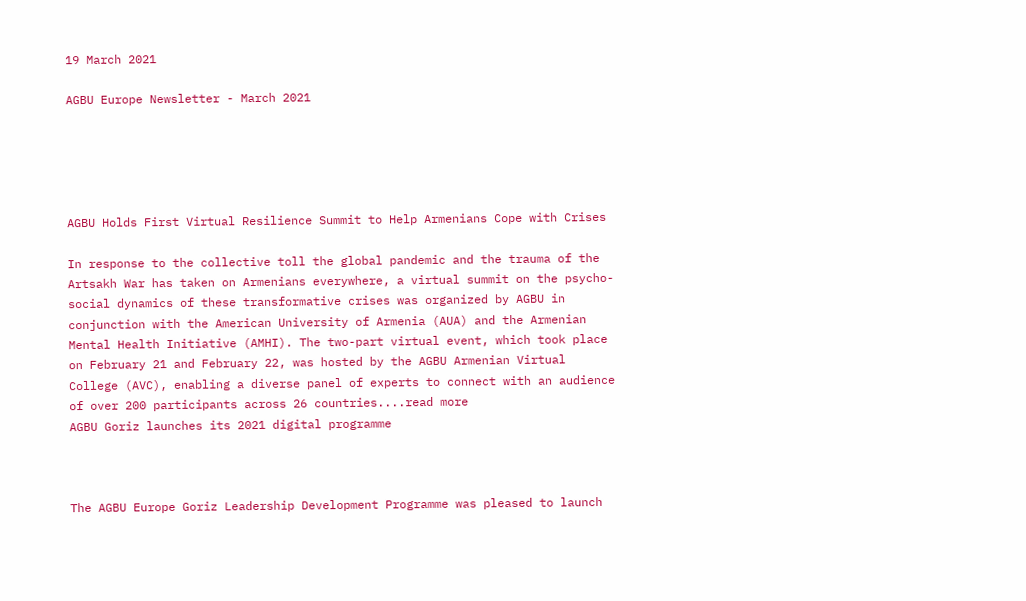19 March 2021

AGBU Europe Newsletter - March 2021





AGBU Holds First Virtual Resilience Summit to Help Armenians Cope with Crises

In response to the collective toll the global pandemic and the trauma of the Artsakh War has taken on Armenians everywhere, a virtual summit on the psycho-social dynamics of these transformative crises was organized by AGBU in conjunction with the American University of Armenia (AUA) and the Armenian Mental Health Initiative (AMHI). The two-part virtual event, which took place on February 21 and February 22, was hosted by the AGBU Armenian Virtual College (AVC), enabling a diverse panel of experts to connect with an audience of over 200 participants across 26 countries....read more
AGBU Goriz launches its 2021 digital programme



The AGBU Europe Goriz Leadership Development Programme was pleased to launch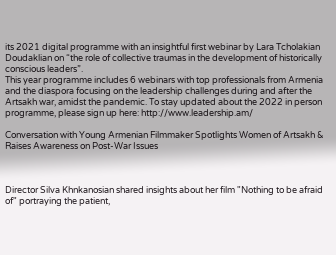its 2021 digital programme with an insightful first webinar by Lara Tcholakian Doudaklian on “the role of collective traumas in the development of historically conscious leaders”.
This year programme includes 6 webinars with top professionals from Armenia and the diaspora focusing on the leadership challenges during and after the Artsakh war, amidst the pandemic. To stay updated about the 2022 in person programme, please sign up here: http://www.leadership.am/

Conversation with Young Armenian Filmmaker Spotlights Women of Artsakh & Raises Awareness on Post-War Issues



Director Silva Khnkanosian shared insights about her film "Nothing to be afraid of" portraying the patient,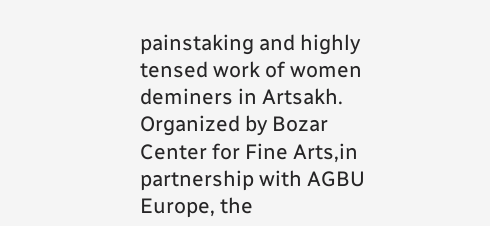painstaking and highly tensed work of women deminers in Artsakh. Organized by Bozar Center for Fine Arts,in partnership with AGBU Europe, the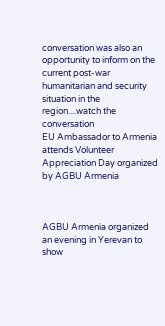conversation was also an opportunity to inform on the current post-war humanitarian and security situation in the region....watch the conversation
EU Ambassador to Armenia attends Volunteer Appreciation Day organized by AGBU Armenia



AGBU Armenia organized an evening in Yerevan to show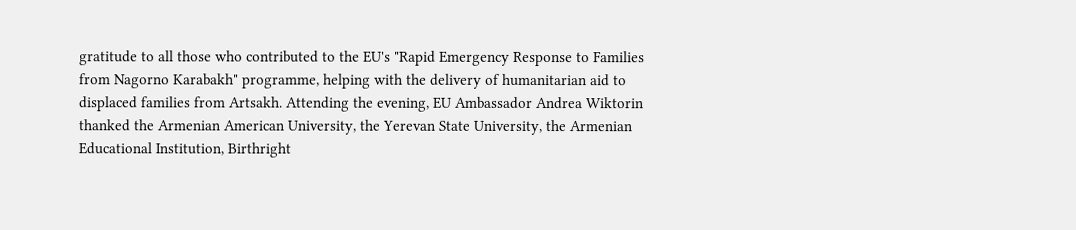gratitude to all those who contributed to the EU's "Rapid Emergency Response to Families from Nagorno Karabakh" programme, helping with the delivery of humanitarian aid to displaced families from Artsakh. Attending the evening, EU Ambassador Andrea Wiktorin thanked the Armenian American University, the Yerevan State University, the Armenian Educational Institution, Birthright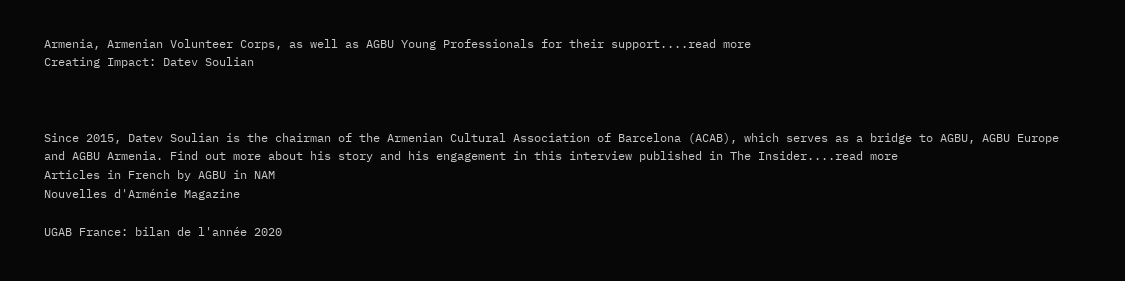Armenia, Armenian Volunteer Corps, as well as AGBU Young Professionals for their support....read more
Creating Impact: Datev Soulian



Since 2015, Datev Soulian is the chairman of the Armenian Cultural Association of Barcelona (ACAB), which serves as a bridge to AGBU, AGBU Europe and AGBU Armenia. Find out more about his story and his engagement in this interview published in The Insider....read more
Articles in French by AGBU in NAM
Nouvelles d'Arménie Magazine

UGAB France: bilan de l'année 2020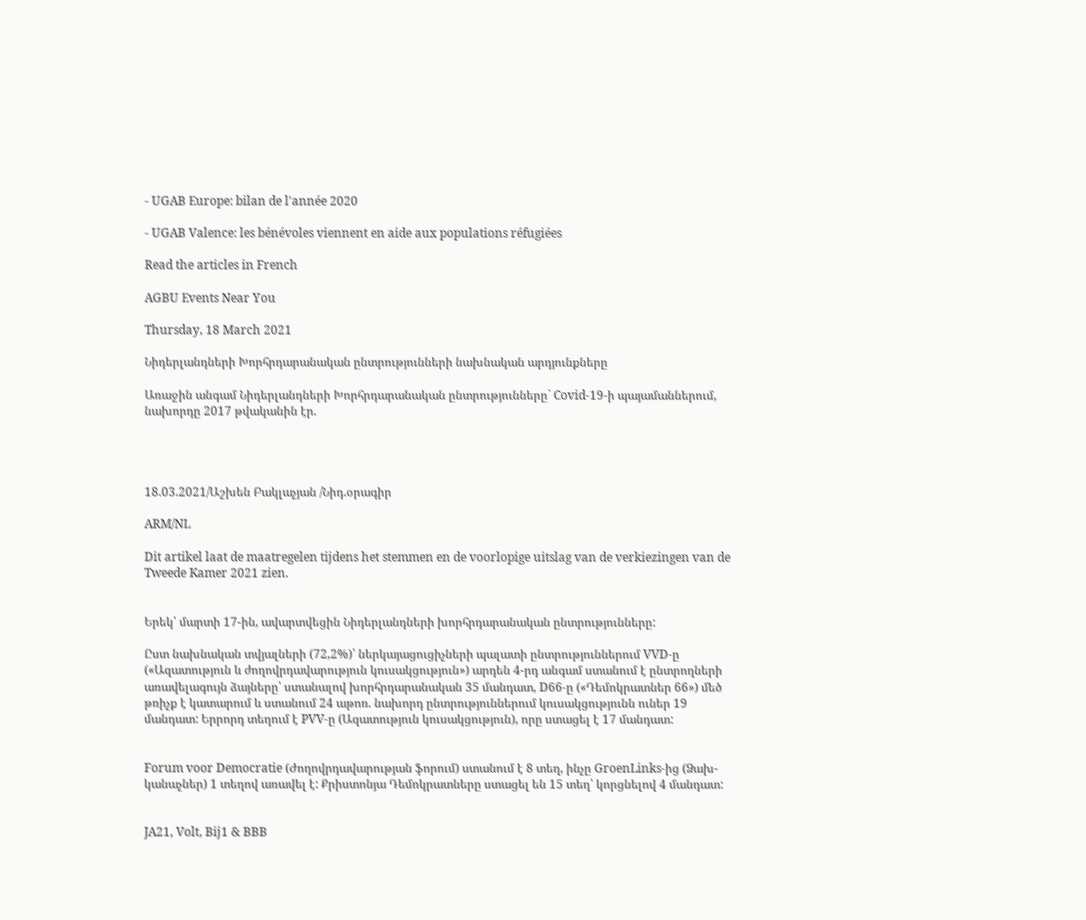- UGAB Europe: bilan de l'année 2020

- UGAB Valence: les bénévoles viennent en aide aux populations réfugiées

Read the articles in French

AGBU Events Near You

Thursday, 18 March 2021

Նիդերլանդների Խորհրդարանական ընտրությունների նախնական արդյունքները

Առաջին անգամ Նիդերլանդների Խորհրդարանական ընտրությունները` Covid-19-ի պայամաններում, նախորդը 2017 թվականին էր.




18.03.2021/Աշխեն Բակլաչյան /Նիդ.օրագիր

ARM/NL

Dit artikel laat de maatregelen tijdens het stemmen en de voorlopige uitslag van de verkiezingen van de Tweede Kamer 2021 zien.


Երեկ՝ մարտի 17-ին, ավարտվեցին Նիդերլանդների խորհրդարանական ընտրությունները:

Ըստ նախնական տվյալների (72,2%)՝ ներկայացուցիչների պալատի ընտրություններում VVD-ը («Ազատություն և ժողովրդավարություն կուսակցություն») արդեն 4-րդ անգամ ստանում է ընտրողների առավելագույն ձայները՝ ստանալով խորհրդարանական 35 մանդատ, D66-ը («Դեմոկրատներ 66») մեծ թռիչք է կատարում և ստանում 24 աթոռ. նախորդ ընտրություններում կուսակցությունն ուներ 19 մանդատ: Երրորդ տեղում է PVV-ը (Ազատություն կուսակցություն), որը ստացել է 17 մանդատ:


Forum voor Democratie (Ժողովրդավարության ֆորում) ստանում է 8 տեղ, ինչը GroenLinks-ից (Ձախ-կանաչներ) 1 տեղով առավել է: Քրիստոնյա Դեմոկրատները ստացել են 15 տեղ՝ կորցնելով 4 մանդատ:


JA21, Volt, Bij1 & BBB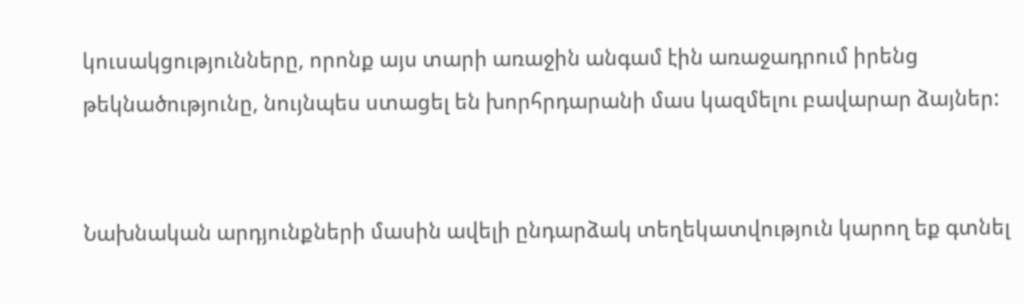կուսակցությունները, որոնք այս տարի առաջին անգամ էին առաջադրում իրենց թեկնածությունը, նույնպես ստացել են խորհրդարանի մաս կազմելու բավարար ձայներ:


Նախնական արդյունքների մասին ավելի ընդարձակ տեղեկատվություն կարող եք գտնել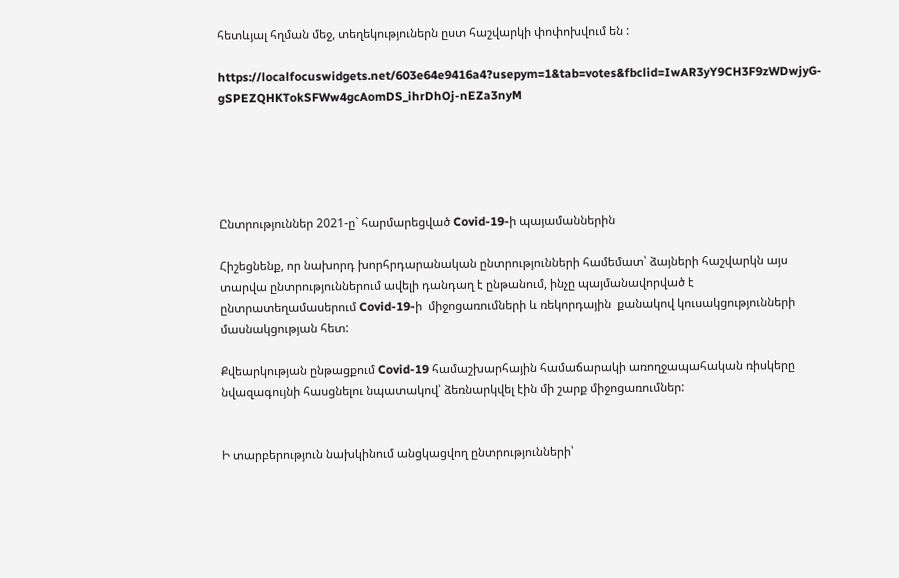հետևյալ հղման մեջ, տեղեկություներն ըստ հաշվարկի փոփոխվում են :

https://localfocuswidgets.net/603e64e9416a4?usepym=1&tab=votes&fbclid=IwAR3yY9CH3F9zWDwjyG-gSPEZQHKTokSFWw4gcAomDS_ihrDhOj-nEZa3nyM





Ընտրություններ 2021-ը` հարմարեցված Covid-19-ի պայամաններին

Հիշեցնենք, որ նախորդ խորհրդարանական ընտրությունների համեմատ՝ ձայների հաշվարկն այս տարվա ընտրություններում ավելի դանդաղ է ընթանում, ինչը պայմանավորված է ընտրատեղամասերում Covid-19-ի  միջոցառումների և ռեկորդային  քանակով կուսակցությունների մասնակցության հետ:

Քվեարկության ընթացքում Covid-19 համաշխարհային համաճարակի առողջապահական ռիսկերը նվազագույնի հասցնելու նպատակով՝ ձեռնարկվել էին մի շարք միջոցառումներ:


Ի տարբերություն նախկինում անցկացվող ընտրությունների՝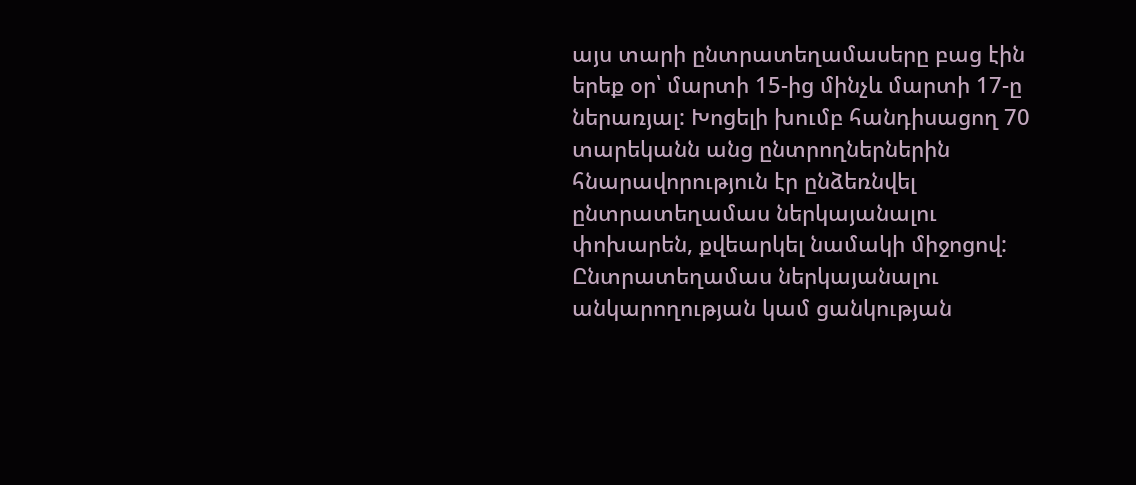այս տարի ընտրատեղամասերը բաց էին երեք օր՝ մարտի 15-ից մինչև մարտի 17-ը ներառյալ: Խոցելի խումբ հանդիսացող 70 տարեկանն անց ընտրողներներին  հնարավորություն էր ընձեռնվել ընտրատեղամաս ներկայանալու փոխարեն, քվեարկել նամակի միջոցով: Ընտրատեղամաս ներկայանալու անկարողության կամ ցանկության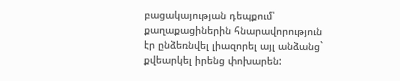բացակայության դեպքում՝ քաղաքացիներին հնարավորություն էր ընձեռնվել լիազորել այլ անձանց` քվեարկել իրենց փոխարեն: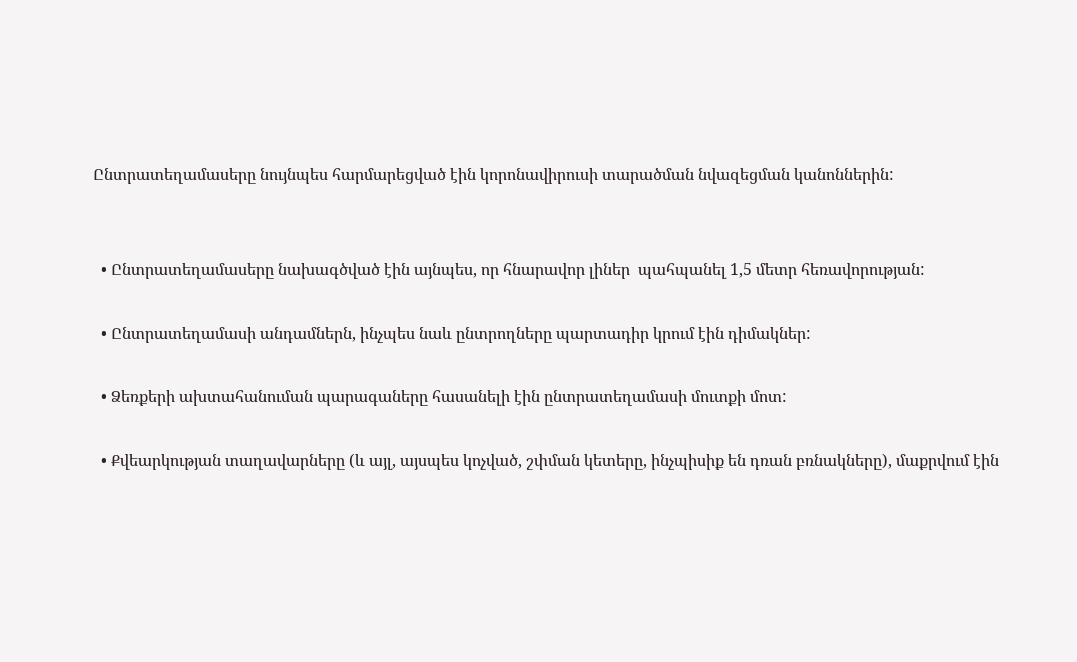Ընտրատեղամասերը նույնպես հարմարեցված էին կորոնավիրուսի տարածման նվազեցման կանոններին:


  • Ընտրատեղամասերը նախագծված էին այնպես, որ հնարավոր լիներ  պահպանել 1,5 մետր հեռավորության:

  • Ընտրատեղամասի անդամներն, ինչպես նաև ընտրողները պարտադիր կրում էին դիմակներ:

  • Ձեռքերի ախտահանուման պարագաները հասանելի էին ընտրատեղամասի մուտքի մոտ:

  • Քվեարկության տաղավարները (և այլ, այսպես կոչված, շփման կետերը, ինչպիսիք են դռան բռնակները), մաքրվում էին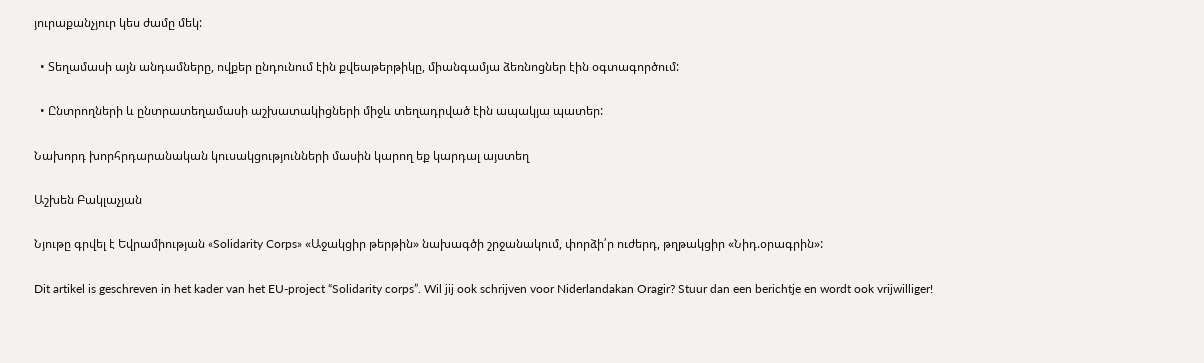յուրաքանչյուր կես ժամը մեկ:

  • Տեղամասի այն անդամները, ովքեր ընդունում էին քվեաթերթիկը, միանգամյա ձեռնոցներ էին օգտագործում:

  • Ընտրողների և ընտրատեղամասի աշխատակիցների միջև տեղադրված էին ապակյա պատեր:

Նախորդ խորհրդարանական կուսակցությունների մասին կարող եք կարդալ այստեղ

Աշխեն Բակլաչյան

Նյութը գրվել է Եվրամիության «Solidarity Corps» «Աջակցիր թերթին» նախագծի շրջանակում, փորձի՛ր ուժերդ, թղթակցիր «Նիդ.օրագրին»:

Dit artikel is geschreven in het kader van het EU-project “Solidarity corps”. Wil jij ook schrijven voor Niderlandakan Oragir? Stuur dan een berichtje en wordt ook vrijwilliger!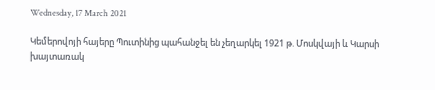Wednesday, 17 March 2021

Կեմերովոյի հայերը Պուտինից պահանջել են չեղարկել 1921 թ. Մոսկվայի և Կարսի խայտառակ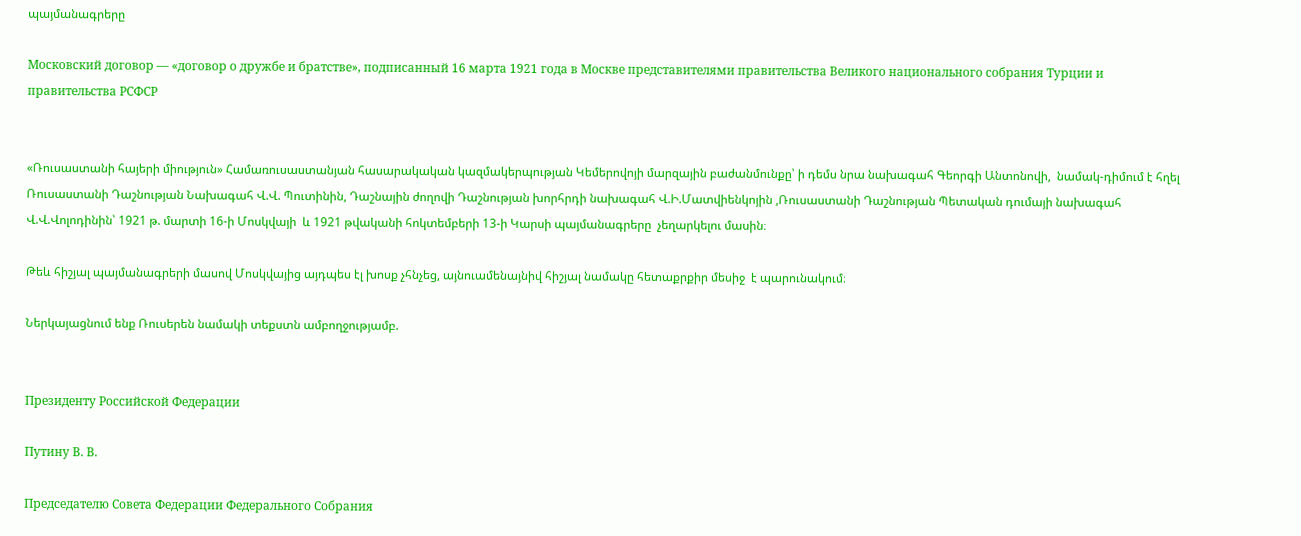պայմանագրերը

Московский договор — «договор о дружбе и братстве», подписанный 16 марта 1921 года в Москве представителями правительства Великого национального собрания Турции и правительства РСФСР


«Ռուսաստանի հայերի միություն» Համառուսաստանյան հասարակական կազմակերպության Կեմերովոյի մարզային բաժանմունքը՝ ի դեմս նրա նախագահ Գեորգի Անտոնովի,  նամակ-դիմում է հղել Ռուսաստանի Դաշնության Նախագահ Վ.Վ. Պուտինին, Դաշնային ժողովի Դաշնության խորհրդի նախագահ Վ.Ի.Մատվիենկոյին ,Ռուսաստանի Դաշնության Պետական դումայի նախագահ Վ.Վ.Վոլոդինին՝ 1921 թ. մարտի 16-ի Մոսկվայի  և 1921 թվականի հոկտեմբերի 13-ի Կարսի պայմանագրերը  չեղարկելու մասին։

Թեև հիշյալ պայմանագրերի մասով Մոսկվայից այդպես էլ խոսք չհնչեց, այնուամենայնիվ հիշյալ նամակը հետաքրքիր մեսիջ  է պարունակում։

Ներկայացնում ենք Ռուսերեն նամակի տեքստն ամբողջությամբ.


Президенту Российской Федерации

Путину В. В.

Председателю Совета Федерации Федерального Собрания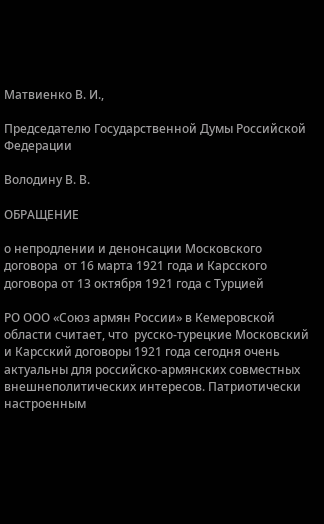Матвиенко В. И.,

Председателю Государственной Думы Российской Федерации

Володину В. В.

ОБРАЩЕНИЕ

о непродлении и денонсации Московского договора  от 16 марта 1921 года и Карсского договора от 13 октября 1921 года с Турцией

РО ООО «Союз армян России» в Кемеровской области считает, что  русско-турецкие Московский и Карсский договоры 1921 года сегодня очень актуальны для российско-армянских совместных внешнеполитических интересов. Патриотически настроенным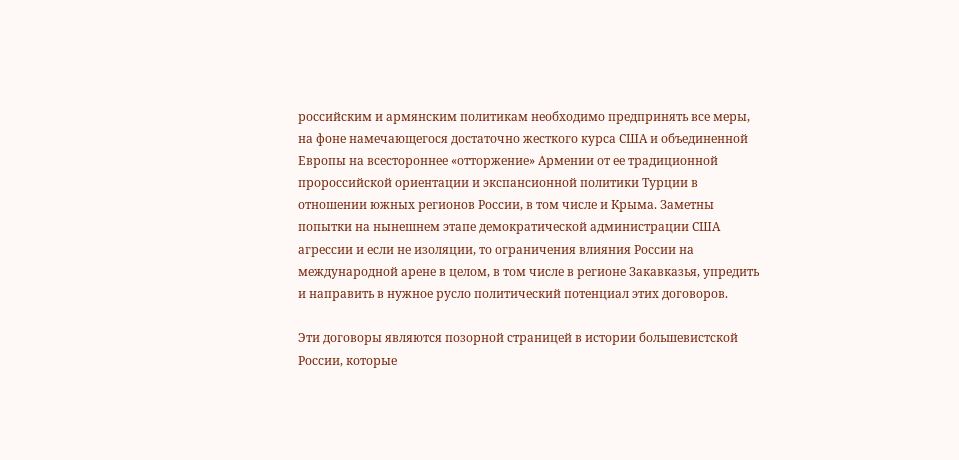российским и армянским политикам необходимо предпринять все меры, на фоне намечающегося достаточно жесткого курса США и объединенной Европы на всестороннее «отторжение» Армении от ее традиционной пророссийской ориентации и экспансионной политики Турции в отношении южных регионов России, в том числе и Крыма. Заметны попытки на нынешнем этапе демократической администрации США агрессии и если не изоляции, то ограничения влияния России на международной арене в целом, в том числе в регионе Закавказья, упредить и направить в нужное русло политический потенциал этих договоров.

Эти договоры являются позорной страницей в истории большевистской России, которые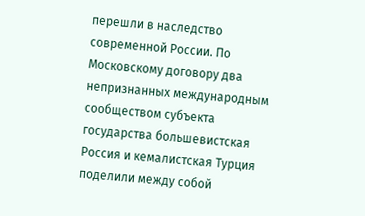перешли в наследство современной России. По Московскому договору два непризнанных международным сообществом субъекта  государства большевистская Россия и кемалистская Турция поделили между собой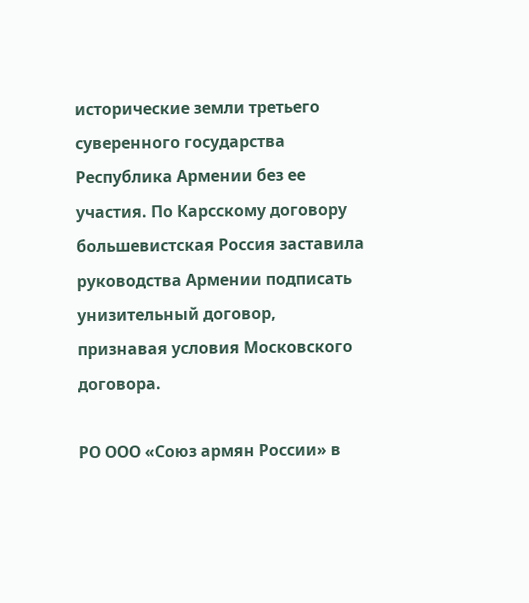исторические земли третьего суверенного государства Республика Армении без ее участия. По Карсскому договору большевистская Россия заставила руководства Армении подписать унизительный договор, признавая условия Московского договора.

РО ООО «Союз армян России» в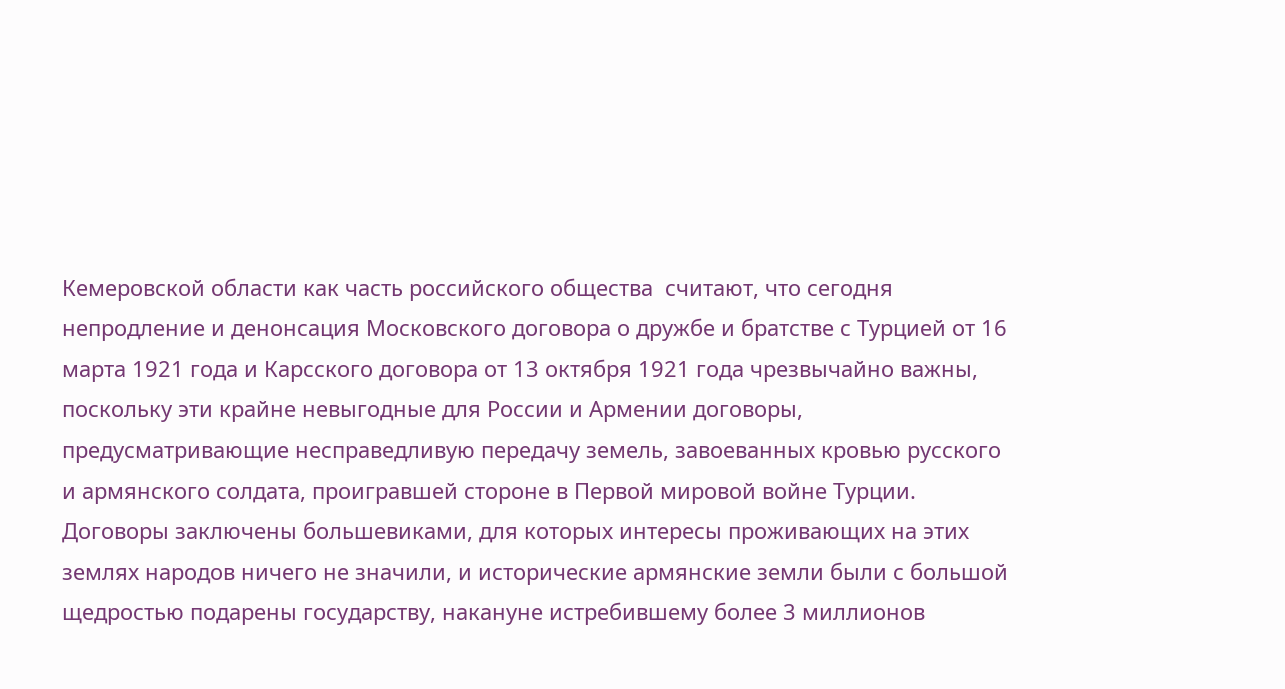Кемеровской области как часть российского общества  считают, что сегодня непродление и денонсация Московского договора о дружбе и братстве с Турцией от 16 марта 1921 года и Карсского договора от 13 октября 1921 года чрезвычайно важны, поскольку эти крайне невыгодные для России и Армении договоры, предусматривающие несправедливую передачу земель, завоеванных кровью русского и армянского солдата, проигравшей стороне в Первой мировой войне Турции. Договоры заключены большевиками, для которых интересы проживающих на этих землях народов ничего не значили, и исторические армянские земли были с большой щедростью подарены государству, накануне истребившему более 3 миллионов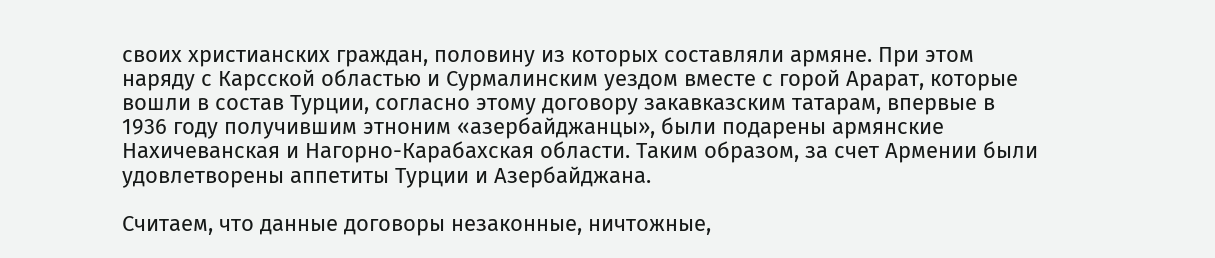своих христианских граждан, половину из которых составляли армяне. При этом наряду с Карсской областью и Сурмалинским уездом вместе с горой Арарат, которые вошли в состав Турции, согласно этому договору закавказским татарам, впервые в 1936 году получившим этноним «азербайджанцы», были подарены армянские Нахичеванская и Нагорно-Карабахская области. Таким образом, за счет Армении были удовлетворены аппетиты Турции и Азербайджана.

Считаем, что данные договоры незаконные, ничтожные,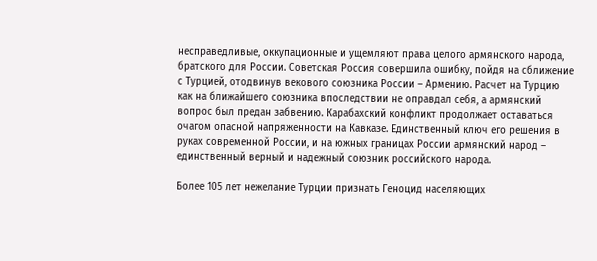несправедливые, оккупационные и ущемляют права целого армянского народа, братского для России. Советская Россия совершила ошибку, пойдя на сближение с Турцией, отодвинув векового союзника России – Армению. Расчет на Турцию как на ближайшего союзника впоследствии не оправдал себя, а армянский вопрос был предан забвению. Карабахский конфликт продолжает оставаться очагом опасной напряженности на Кавказе. Единственный ключ его решения в руках современной России, и на южных границах России армянский народ – единственный верный и надежный союзник российского народа.

Более 105 лет нежелание Турции признать Геноцид населяющих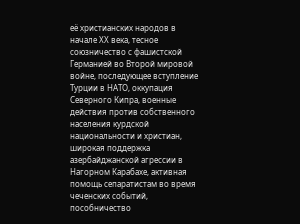её христианских народов в начале ХХ века, тесное союзничество с фашистской Германией во Второй мировой войне, последующее вступление Турции в НАТО, оккупация Северного Кипра, военные действия против собственного населения курдской национальности и христиан, широкая поддержка азербайджанской агрессии в Нагорном Карабахе, активная помощь сепаратистам во время чеченских событий, пособничество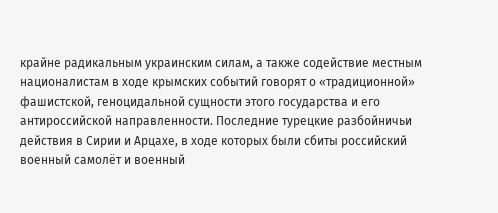крайне радикальным украинским силам, а также содействие местным националистам в ходе крымских событий говорят о «традиционной» фашистской, геноцидальной сущности этого государства и его антироссийской направленности. Последние турецкие разбойничьи действия в Сирии и Арцахе, в ходе которых были сбиты российский военный самолёт и военный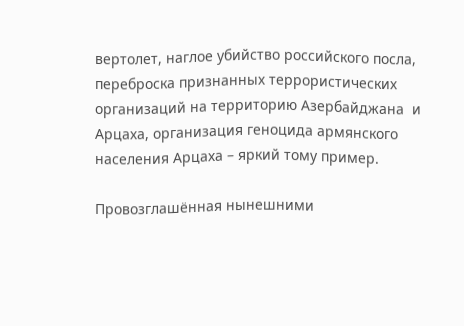вертолет, наглое убийство российского посла, переброска признанных террористических организаций на территорию Азербайджана  и Арцаха, организация геноцида армянского населения Арцаха – яркий тому пример.

Провозглашённая нынешними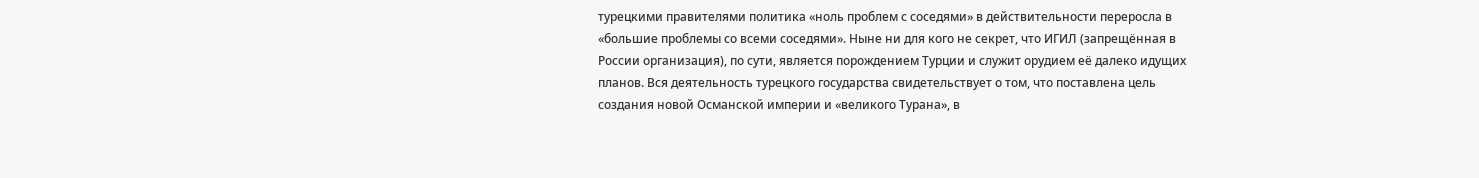турецкими правителями политика «ноль проблем с соседями» в действительности переросла в «большие проблемы со всеми соседями». Ныне ни для кого не секрет, что ИГИЛ (запрещённая в России организация), по сути, является порождением Турции и служит орудием её далеко идущих планов. Вся деятельность турецкого государства свидетельствует о том, что поставлена цель создания новой Османской империи и «великого Турана», в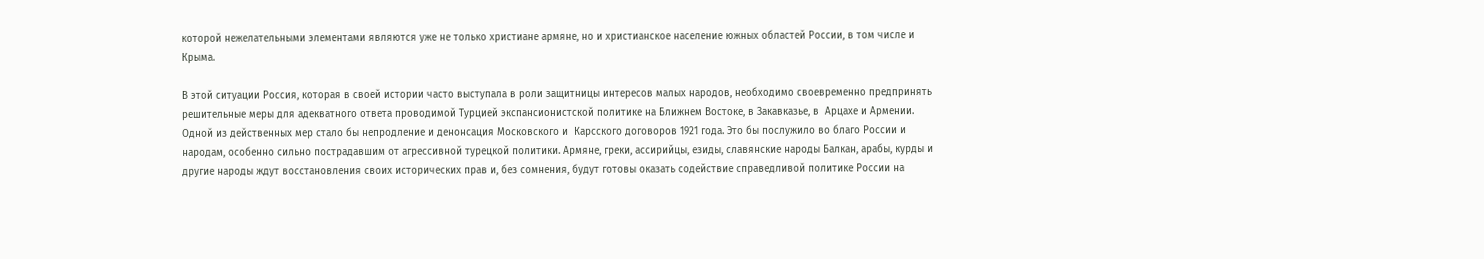которой нежелательными элементами являются уже не только христиане армяне, но и христианское население южных областей России, в том числе и Крыма.

В этой ситуации Россия, которая в своей истории часто выступала в роли защитницы интересов малых народов, необходимо своевременно предпринять решительные меры для адекватного ответа проводимой Турцией экспансионистской политике на Ближнем Востоке, в Закавказье, в  Арцахе и Армении. Одной из действенных мер стало бы непродление и денонсация Московского и  Карсского договоров 1921 года. Это бы послужило во благо России и народам, особенно сильно пострадавшим от агрессивной турецкой политики. Армяне, греки, ассирийцы, езиды, славянские народы Балкан, арабы, курды и другие народы ждут восстановления своих исторических прав и, без сомнения, будут готовы оказать содействие справедливой политике России на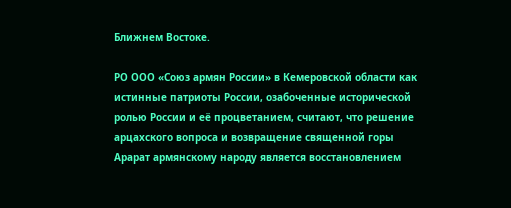Ближнем Востоке.

РО ООО «Союз армян России» в Кемеровской области как истинные патриоты России, озабоченные исторической ролью России и её процветанием, считают, что решение арцахского вопроса и возвращение священной горы Арарат армянскому народу является восстановлением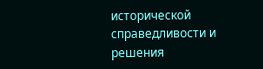исторической справедливости и решения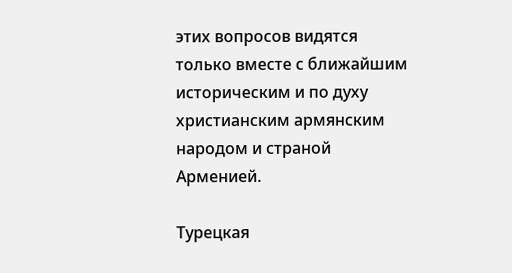этих вопросов видятся только вместе с ближайшим историческим и по духу христианским армянским народом и страной Арменией.

Турецкая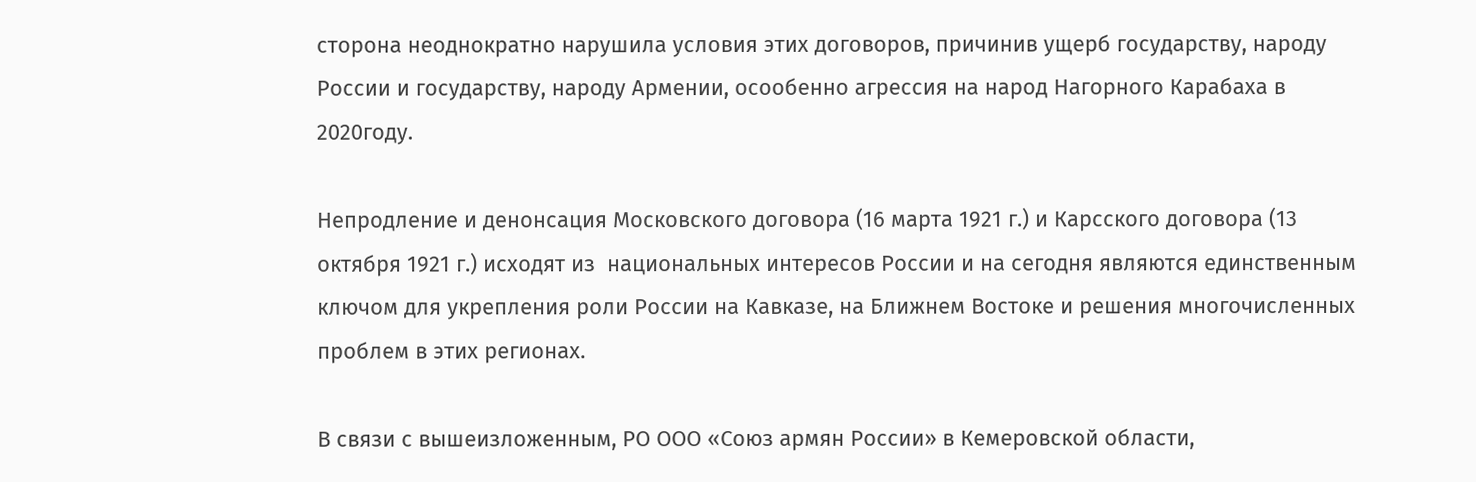сторона неоднократно нарушила условия этих договоров, причинив ущерб государству, народу   России и государству, народу Армении, осообенно агрессия на народ Нагорного Карабаха в 2020году.

Непродление и денонсация Московского договора (16 марта 1921 г.) и Карсского договора (13 октября 1921 г.) исходят из  национальных интересов России и на сегодня являются единственным ключом для укрепления роли России на Кавказе, на Ближнем Востоке и решения многочисленных проблем в этих регионах.

В связи с вышеизложенным, РО ООО «Союз армян России» в Кемеровской области,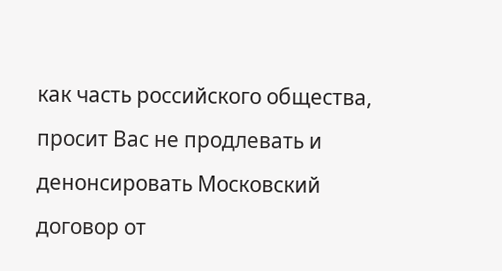как часть российского общества,  просит Вас не продлевать и денонсировать Московский договор от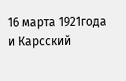16 марта 1921года и Карсский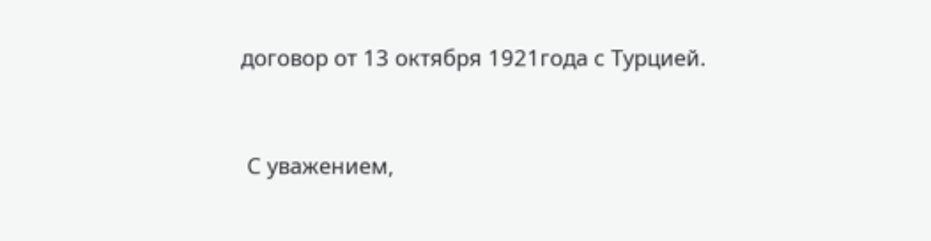договор от 13 октября 1921года с Турцией.


 С уважением,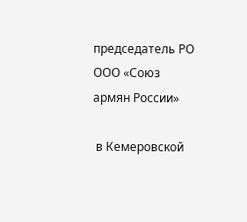председатель РО ООО «Союз армян России»

 в Кемеровской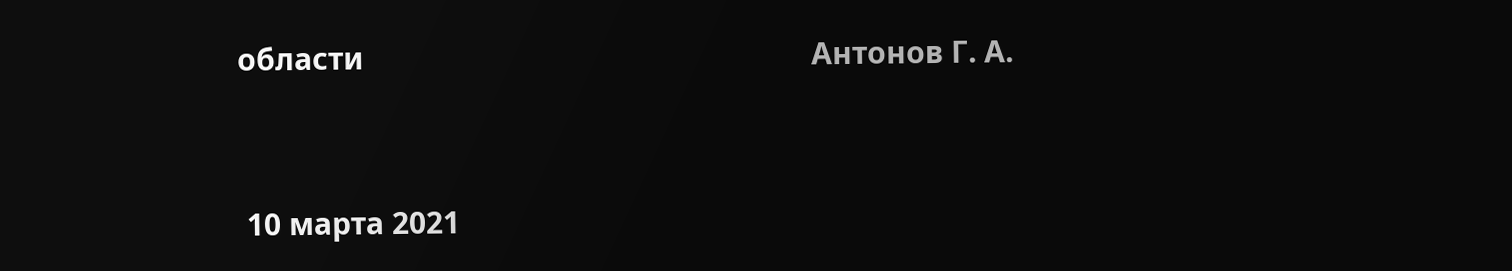области                                                        Антонов Г. А.


 10 марта 2021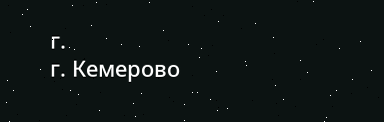г.                                          г. Кемерово